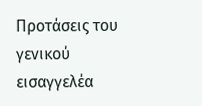Προτάσεις του γενικού εισαγγελέα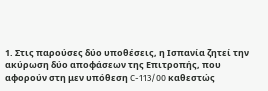1. Στις παρούσες δύο υποθέσεις, η Ισπανία ζητεί την ακύρωση δύο αποφάσεων της Επιτροπής, που αφορούν στη μεν υπόθεση C-113/00 καθεστώς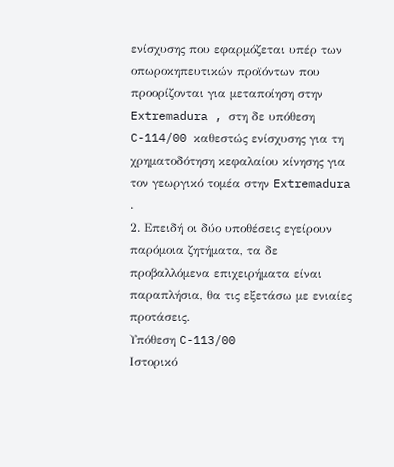ενίσχυσης που εφαρμόζεται υπέρ των οπωροκηπευτικών προϊόντων που προορίζονται για μεταποίηση στην Extremadura , στη δε υπόθεση C-114/00 καθεστώς ενίσχυσης για τη χρηματοδότηση κεφαλαίου κίνησης για τον γεωργικό τομέα στην Extremadura .
2. Επειδή οι δύο υποθέσεις εγείρουν παρόμοια ζητήματα, τα δε προβαλλόμενα επιχειρήματα είναι παραπλήσια, θα τις εξετάσω με ενιαίες προτάσεις.
Υπόθεση C-113/00
Ιστορικό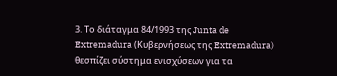3. Το διάταγμα 84/1993 της Junta de Extremadura (Κυβερνήσεως της Extremadura) θεσπίζει σύστημα ενισχύσεων για τα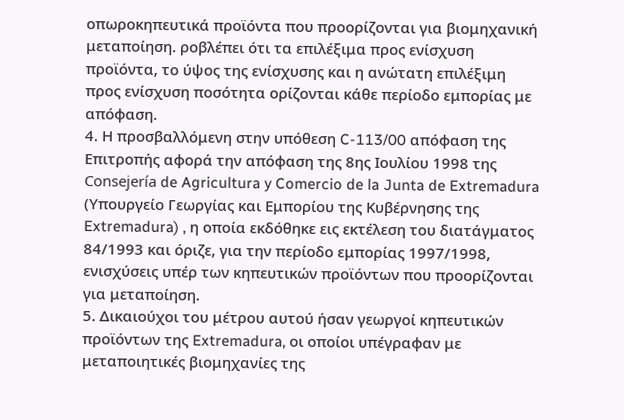οπωροκηπευτικά προϊόντα που προορίζονται για βιομηχανική μεταποίηση. ροβλέπει ότι τα επιλέξιμα προς ενίσχυση προϊόντα, το ύψος της ενίσχυσης και η ανώτατη επιλέξιμη προς ενίσχυση ποσότητα ορίζονται κάθε περίοδο εμπορίας με απόφαση.
4. Η προσβαλλόμενη στην υπόθεση C-113/00 απόφαση της Επιτροπής αφορά την απόφαση της 8ης Ιουλίου 1998 της Consejería de Agricultura y Comercio de la Junta de Extremadura (Υπουργείο Γεωργίας και Εμπορίου της Κυβέρνησης της Extremadura) , η οποία εκδόθηκε εις εκτέλεση του διατάγματος 84/1993 και όριζε, για την περίοδο εμπορίας 1997/1998, ενισχύσεις υπέρ των κηπευτικών προϊόντων που προορίζονται για μεταποίηση.
5. Δικαιούχοι του μέτρου αυτού ήσαν γεωργοί κηπευτικών προϊόντων της Extremadura, οι οποίοι υπέγραφαν με μεταποιητικές βιομηχανίες της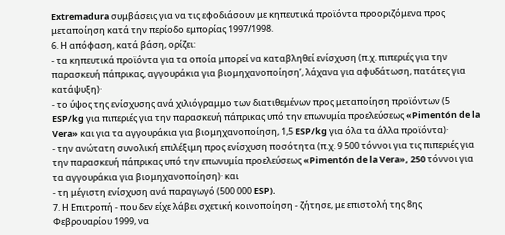Extremadura συμβάσεις για να τις εφοδιάσουν με κηπευτικά προϊόντα προοριζόμενα προς μεταποίηση κατά την περίοδο εμπορίας 1997/1998.
6. Η απόφαση, κατά βάση, ορίζει:
- τα κηπευτικά προϊόντα για τα οποία μπορεί να καταβληθεί ενίσχυση (π.χ. πιπεριές για την παρασκευή πάπρικας, αγγουράκια για βιομηχανοποίηση’, λάχανα για αφυδάτωση, πατάτες για κατάψυξη)·
- το ύψος της ενίσχυσης ανά χιλιόγραμμο των διατιθεμένων προς μεταποίηση προϊόντων (5 ESP/kg για πιπεριές για την παρασκευή πάπρικας υπό την επωνυμία προελεύσεως «Pimentón de la Vera» και για τα αγγουράκια για βιομηχανοποίηση, 1,5 ESP/kg για όλα τα άλλα προϊόντα)·
- την ανώτατη συνολική επιλέξιμη προς ενίσχυση ποσότητα (π.χ. 9 500 τόννοι για τις πιπεριές για την παρασκευή πάπρικας υπό την επωνυμία προελεύσεως «Pimentón de la Vera», 250 τόννοι για τα αγγουράκια για βιομηχανοποίηση)· και
- τη μέγιστη ενίσχυση ανά παραγωγό (500 000 ESP).
7. Η Επιτροπή - που δεν είχε λάβει σχετική κοινοποίηση - ζήτησε, με επιστολή της 8ης Φεβρουαρίου 1999, να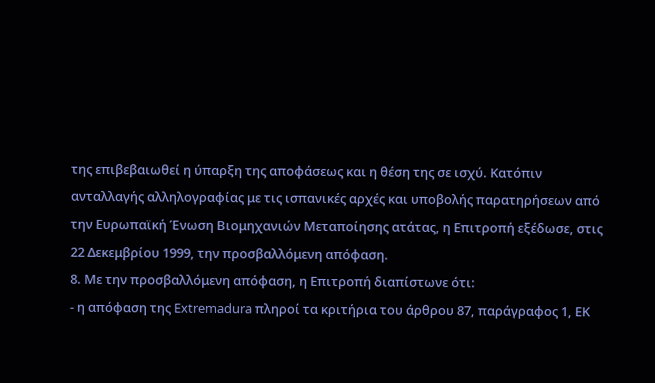της επιβεβαιωθεί η ύπαρξη της αποφάσεως και η θέση της σε ισχύ. Κατόπιν ανταλλαγής αλληλογραφίας με τις ισπανικές αρχές και υποβολής παρατηρήσεων από την Ευρωπαϊκή Ένωση Βιομηχανιών Μεταποίησης ατάτας, η Επιτροπή εξέδωσε, στις 22 Δεκεμβρίου 1999, την προσβαλλόμενη απόφαση.
8. Με την προσβαλλόμενη απόφαση, η Επιτροπή διαπίστωνε ότι:
- η απόφαση της Extremadura πληροί τα κριτήρια του άρθρου 87, παράγραφος 1, ΕΚ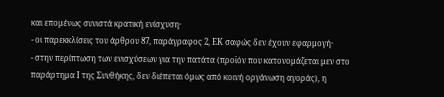και επομένως συνιστά κρατική ενίσχυση·
- οι παρεκκλίσεις του άρθρου 87, παράγραφος 2, ΕΚ σαφώς δεν έχουν εφαρμογή·
- στην περίπτωση των ενισχύσεων για την πατάτα (προϊόν που κατονομάζεται μεν στο παράρτημα Ι της Συνθήκης, δεν διέπεται όμως από κοινή οργάνωση αγοράς), η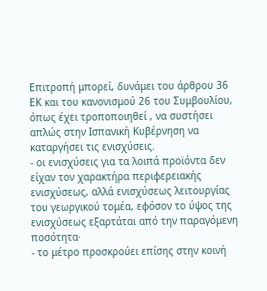Επιτροπή μπορεί, δυνάμει του άρθρου 36 ΕΚ και του κανονισμού 26 του Συμβουλίου, όπως έχει τροποποιηθεί , να συστήσει απλώς στην Ισπανική Κυβέρνηση να καταργήσει τις ενισχύσεις.
- οι ενισχύσεις για τα λοιπά προϊόντα δεν είχαν τον χαρακτήρα περιφερειακής ενισχύσεως, αλλά ενισχύσεως λειτουργίας του γεωργικού τομέα, εφόσον το ύψος της ενισχύσεως εξαρτάται από την παραγόμενη ποσότητα·
- το μέτρο προσκρούει επίσης στην κοινή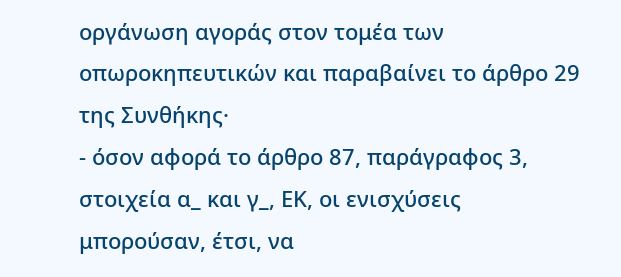οργάνωση αγοράς στον τομέα των οπωροκηπευτικών και παραβαίνει το άρθρο 29 της Συνθήκης·
- όσον αφορά το άρθρο 87, παράγραφος 3, στοιχεία α_ και γ_, ΕΚ, οι ενισχύσεις μπορούσαν, έτσι, να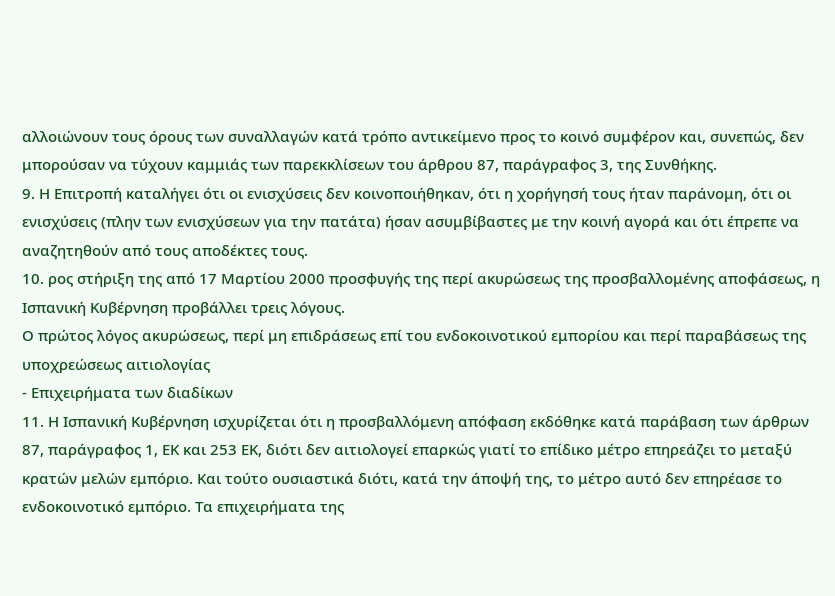αλλοιώνουν τους όρους των συναλλαγών κατά τρόπο αντικείμενο προς το κοινό συμφέρον και, συνεπώς, δεν μπορούσαν να τύχουν καμμιάς των παρεκκλίσεων του άρθρου 87, παράγραφος 3, της Συνθήκης.
9. Η Επιτροπή καταλήγει ότι οι ενισχύσεις δεν κοινοποιήθηκαν, ότι η χορήγησή τους ήταν παράνομη, ότι οι ενισχύσεις (πλην των ενισχύσεων για την πατάτα) ήσαν ασυμβίβαστες με την κοινή αγορά και ότι έπρεπε να αναζητηθούν από τους αποδέκτες τους.
10. ρος στήριξη της από 17 Μαρτίου 2000 προσφυγής της περί ακυρώσεως της προσβαλλομένης αποφάσεως, η Ισπανική Κυβέρνηση προβάλλει τρεις λόγους.
Ο πρώτος λόγος ακυρώσεως, περί μη επιδράσεως επί του ενδοκοινοτικού εμπορίου και περί παραβάσεως της υποχρεώσεως αιτιολογίας
- Επιχειρήματα των διαδίκων
11. Η Ισπανική Κυβέρνηση ισχυρίζεται ότι η προσβαλλόμενη απόφαση εκδόθηκε κατά παράβαση των άρθρων 87, παράγραφος 1, ΕΚ και 253 ΕΚ, διότι δεν αιτιολογεί επαρκώς γιατί το επίδικο μέτρο επηρεάζει το μεταξύ κρατών μελών εμπόριο. Και τούτο ουσιαστικά διότι, κατά την άποψή της, το μέτρο αυτό δεν επηρέασε το ενδοκοινοτικό εμπόριο. Τα επιχειρήματα της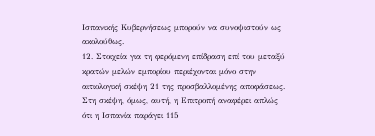Ισπανικής Κυβερνήσεως μπορούν να συνοψιστούν ως ακολούθως.
12. Στοιχεία για τη φερόμενη επίδραση επί του μεταξύ κρατών μελών εμπορίου περιέχονται μόνο στην αιτιολογική σκέψη 21 της προσβαλλομένης αποφάσεως. Στη σκέψη, όμως, αυτή, η Επιτροπή αναφέρει απλώς ότι η Ισπανία παράγει 115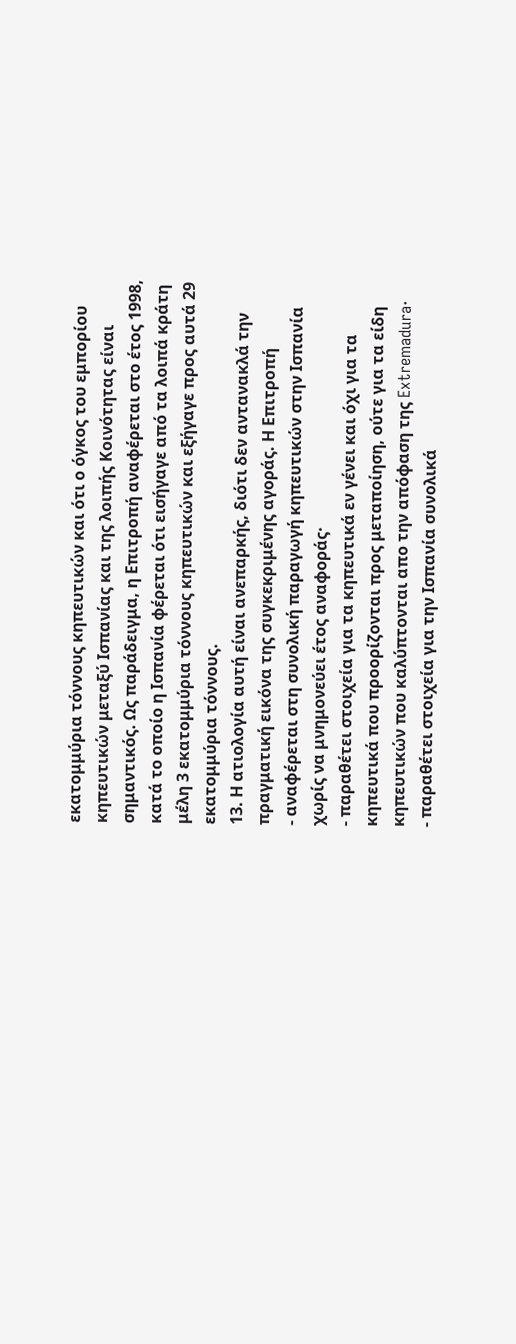εκατομμύρια τόννους κηπευτικών και ότι ο όγκος του εμπορίου κηπευτικών μεταξύ Ισπανίας και της λοιπής Κοινότητας είναι σημαντικός. Ως παράδειγμα, η Επιτροπή αναφέρεται στο έτος 1998, κατά το οποίο η Ισπανία φέρεται ότι εισήγαγε από τα λοιπά κράτη μέλη 3 εκατομμύρια τόννους κηπευτικών και εξήγαγε προς αυτά 29 εκατομμύρια τόννους.
13. Η ατιολογία αυτή είναι ανεπαρκής, διότι δεν αντανακλά την πραγματική εικόνα της συγκεκριμένης αγοράς. Η Επιτροπή
- αναφέρεται στη συνολική παραγωγή κηπευτικών στην Ισπανία χωρίς να μνημονεύει έτος αναφοράς·
- παραθέτει στοιχεία για τα κηπευτικά εν γένει και όχι για τα κηπευτικά που προορίζονται προς μεταποίηση, ούτε για τα είδη κηπευτικών που καλύπτονται απο την απόφαση της Extremadura·
- παραθέτει στοιχεία για την Ισπανία συνολικά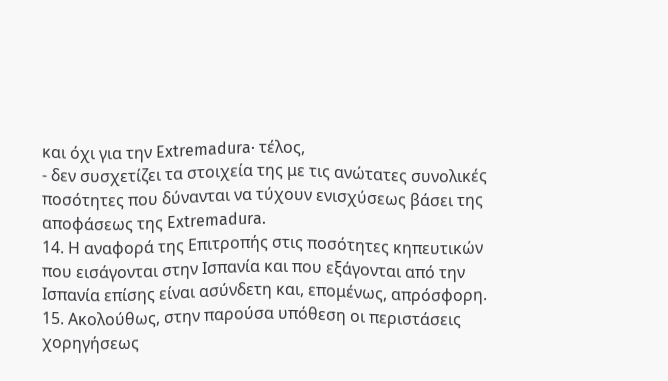και όχι για την Extremadura· τέλος,
- δεν συσχετίζει τα στοιχεία της με τις ανώτατες συνολικές ποσότητες που δύνανται να τύχουν ενισχύσεως βάσει της αποφάσεως της Extremadura.
14. Η αναφορά της Επιτροπής στις ποσότητες κηπευτικών που εισάγονται στην Ισπανία και που εξάγονται από την Ισπανία επίσης είναι ασύνδετη και, επομένως, απρόσφορη.
15. Ακολούθως, στην παρούσα υπόθεση οι περιστάσεις χορηγήσεως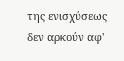της ενισχύσεως δεν αρκούν αφ'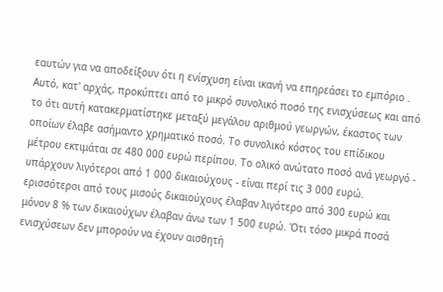εαυτών για να αποδείξουν ότι η ενίσχυση είναι ικανή να επηρεάσει το εμπόριο . Αυτό, κατ' αρχάς, προκύπτει από το μικρό συνολικό ποσό της ενισχύσεως και από το ότι αυτή κατακερματίστηκε μεταξύ μεγάλου αριθμού γεωργών, έκαστος των οποίων έλαβε ασήμαντο χρηματικό ποσό. Το συνολικό κόστος του επίδικου μέτρου εκτιμάται σε 480 000 ευρώ περίπου. Το ολικό ανώτατο ποσό ανά γεωργό - υπάρχουν λιγότεροι από 1 000 δικαιούχους - είναι περί τις 3 000 ευρώ. ερισσότεροι από τους μισούς δικαιούχους έλαβαν λιγότερο από 300 ευρώ και μόνον 8 % των δικαιούχων έλαβαν άνω των 1 500 ευρώ. Ότι τόσο μικρά ποσά ενισχύσεων δεν μπορούν να έχουν αισθητή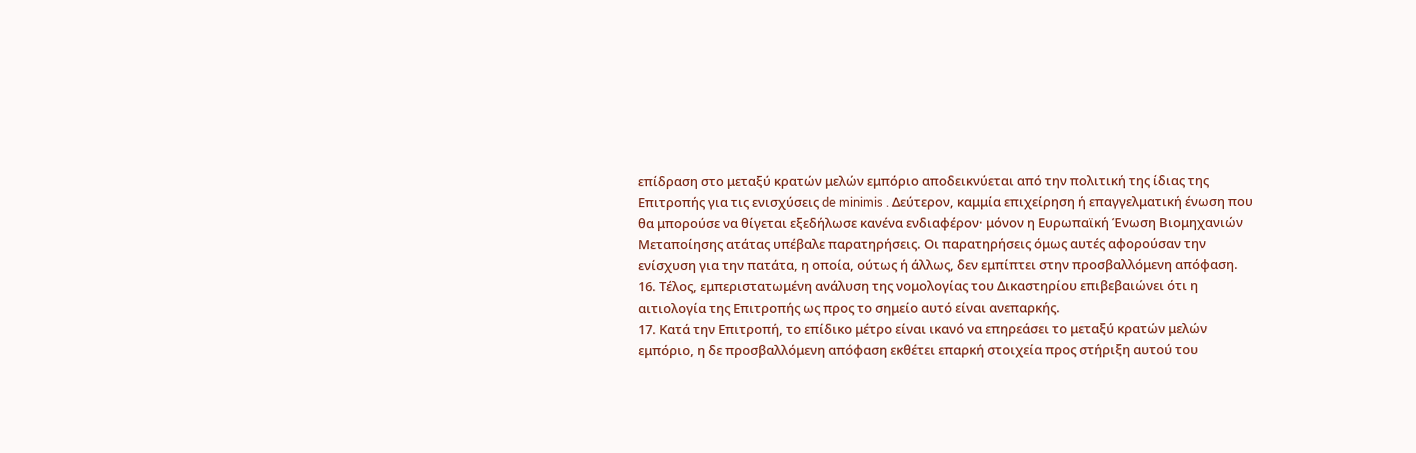επίδραση στο μεταξύ κρατών μελών εμπόριο αποδεικνύεται από την πολιτική της ίδιας της Επιτροπής για τις ενισχύσεις de minimis . Δεύτερον, καμμία επιχείρηση ή επαγγελματική ένωση που θα μπορούσε να θίγεται εξεδήλωσε κανένα ενδιαφέρον· μόνον η Ευρωπαϊκή Ένωση Βιομηχανιών Μεταποίησης ατάτας υπέβαλε παρατηρήσεις. Οι παρατηρήσεις όμως αυτές αφορούσαν την ενίσχυση για την πατάτα, η οποία, ούτως ή άλλως, δεν εμπίπτει στην προσβαλλόμενη απόφαση.
16. Τέλος, εμπεριστατωμένη ανάλυση της νομολογίας του Δικαστηρίου επιβεβαιώνει ότι η αιτιολογία της Επιτροπής ως προς το σημείο αυτό είναι ανεπαρκής.
17. Κατά την Επιτροπή, το επίδικο μέτρο είναι ικανό να επηρεάσει το μεταξύ κρατών μελών εμπόριο, η δε προσβαλλόμενη απόφαση εκθέτει επαρκή στοιχεία προς στήριξη αυτού του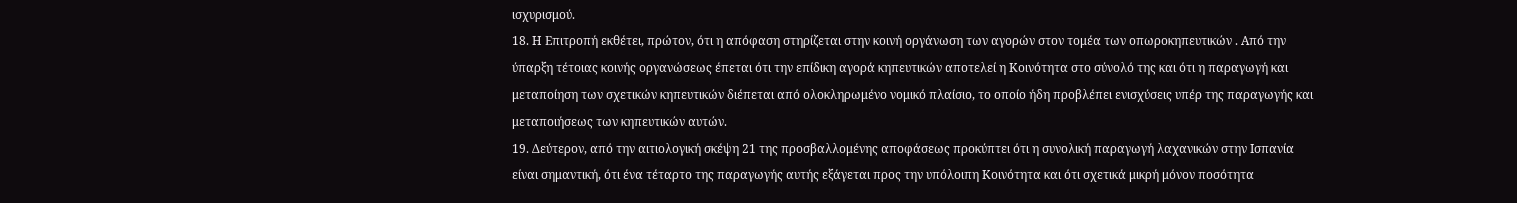ισχυρισμού.
18. Η Επιτροπή εκθέτει, πρώτον, ότι η απόφαση στηρίζεται στην κοινή οργάνωση των αγορών στον τομέα των οπωροκηπευτικών . Από την ύπαρξη τέτοιας κοινής οργανώσεως έπεται ότι την επίδικη αγορά κηπευτικών αποτελεί η Κοινότητα στο σύνολό της και ότι η παραγωγή και μεταποίηση των σχετικών κηπευτικών διέπεται από ολοκληρωμένο νομικό πλαίσιο, το οποίο ήδη προβλέπει ενισχύσεις υπέρ της παραγωγής και μεταποιήσεως των κηπευτικών αυτών.
19. Δεύτερον, από την αιτιολογική σκέψη 21 της προσβαλλομένης αποφάσεως προκύπτει ότι η συνολική παραγωγή λαχανικών στην Ισπανία είναι σημαντική, ότι ένα τέταρτο της παραγωγής αυτής εξάγεται προς την υπόλοιπη Κοινότητα και ότι σχετικά μικρή μόνον ποσότητα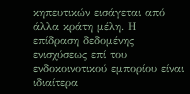κηπευτικών εισάγεται από άλλα κράτη μέλη. Η επίδραση δεδομένης ενισχύσεως επί του ενδοκοινοτικού εμπορίου είναι ιδιαίτερα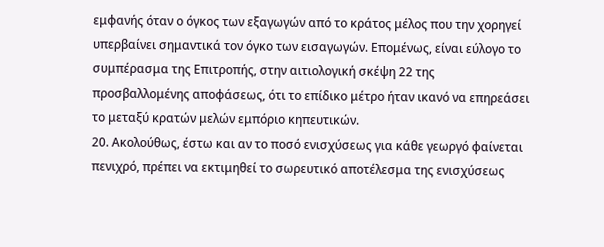εμφανής όταν ο όγκος των εξαγωγών από το κράτος μέλος που την χορηγεί υπερβαίνει σημαντικά τον όγκο των εισαγωγών. Επομένως, είναι εύλογο το συμπέρασμα της Επιτροπής, στην αιτιολογική σκέψη 22 της προσβαλλομένης αποφάσεως, ότι το επίδικο μέτρο ήταν ικανό να επηρεάσει το μεταξύ κρατών μελών εμπόριο κηπευτικών.
20. Ακολούθως, έστω και αν το ποσό ενισχύσεως για κάθε γεωργό φαίνεται πενιχρό, πρέπει να εκτιμηθεί το σωρευτικό αποτέλεσμα της ενισχύσεως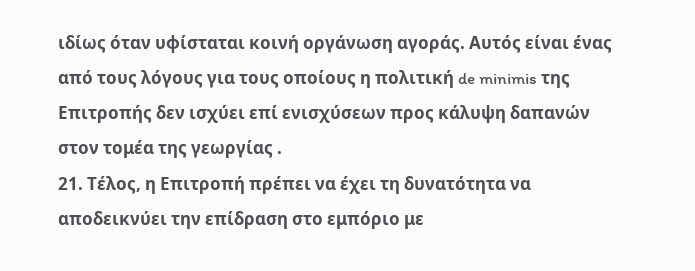ιδίως όταν υφίσταται κοινή οργάνωση αγοράς. Αυτός είναι ένας από τους λόγους για τους οποίους η πολιτική de minimis της Επιτροπής δεν ισχύει επί ενισχύσεων προς κάλυψη δαπανών στον τομέα της γεωργίας .
21. Τέλος, η Επιτροπή πρέπει να έχει τη δυνατότητα να αποδεικνύει την επίδραση στο εμπόριο με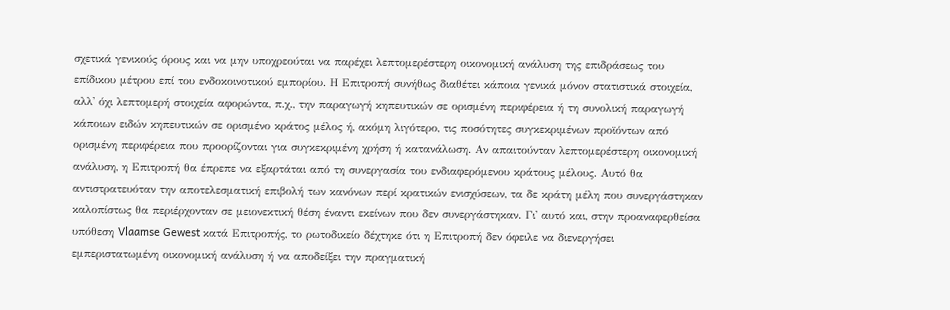σχετικά γενικούς όρους και να μην υποχρεούται να παρέχει λεπτομερέστερη οικονομική ανάλυση της επιδράσεως του επίδικου μέτρου επί του ενδοκοινοτικού εμπορίου. Η Επιτροπή συνήθως διαθέτει κάποια γενικά μόνον στατιστικά στοιχεία, αλλ' όχι λεπτομερή στοιχεία αφορώντα, π.χ., την παραγωγή κηπευτικών σε ορισμένη περιφέρεια ή τη συνολική παραγωγή κάποιων ειδών κηπευτικών σε ορισμένο κράτος μέλος ή, ακόμη λιγότερο, τις ποσότητες συγκεκριμένων προϊόντων από ορισμένη περιφέρεια που προορίζονται για συγκεκριμένη χρήση ή κατανάλωση. Αν απαιτούνταν λεπτομερέστερη οικονομική ανάλυση, η Επιτροπή θα έπρεπε να εξαρτάται από τη συνεργασία του ενδιαφερόμενου κράτους μέλους. Αυτό θα αντιστρατευόταν την αποτελεσματική επιβολή των κανόνων περί κρατικών ενισχύσεων, τα δε κράτη μέλη που συνεργάστηκαν καλοπίστως θα περιέρχονταν σε μειονεκτική θέση έναντι εκείνων που δεν συνεργάστηκαν. Γι' αυτό και, στην προαναφερθείσα υπόθεση Vlaamse Gewest κατά Επιτροπής, το ρωτοδικείο δέχτηκε ότι η Επιτροπή δεν όφειλε να διενεργήσει εμπεριστατωμένη οικονομική ανάλυση ή να αποδείξει την πραγματική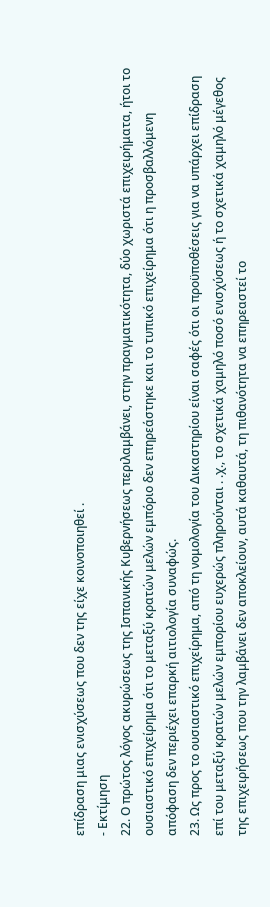επίδραση μιας ενισχύσεως που δεν της είχε κοινοποιηθεί .
- Εκτίμηση
22. Ο πρώτος λόγος ακυρώσεως της Ισπανικής Κυβερνήσεως περιλαμβάνει, στην πραγματικότητα, δύο χωριστά επιχειρήματα, ήτοι το ουσιαστικό επιχείρημα ότι το μεταξύ κρατών μελών εμπόριο δεν επηρεάστηκε και το τυπικό επιχείρημα ότι η προσβαλλόμενη απόφαση δεν περιέχει επαρκή αιτιολογία συναφώς.
23. Ως προς το ουσιαστικό επιχείρημα, από τη νομολογία του Δικαστηρίου είναι σαφές ότι οι προϋποθέσεις για να υπάρχει επίδραση επί του μεταξύ κρατών μελών εμπορίου ευχερώς πληρούνται . .χ., το σχετικά χαμηλό ποσό ενισχύσεως ή το σχετικά χαμηλό μέγεθος της επιχειρήσεως που την λαμβάνει δεν αποκλείουν, αυτά καθαυτά, τη πιθανότητα να επηρεαστεί το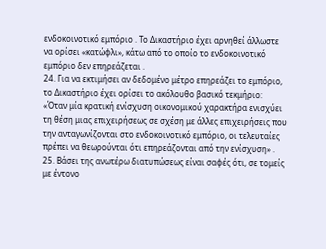ενδοκοινοτικό εμπόριο . Το Δικαστήριο έχει αρνηθεί άλλωστε να ορίσει «κατώφλι», κάτω από το οποίο το ενδοκοινοτικό εμπόριο δεν επηρεάζεται .
24. Για να εκτιμήσει αν δεδομένο μέτρο επηρεάζει το εμπόριο, το Δικαστήριο έχει ορίσει το ακόλουθο βασικό τεκμήριο:
«Όταν μία κρατική ενίσχυση οικονομικού χαρακτήρα ενισχύει τη θέση μιας επιχειρήσεως σε σχέση με άλλες επιχειρήσεις που την ανταγωνίζονται στο ενδοκοινοτικό εμπόριο, οι τελευταίες πρέπει να θεωρούνται ότι επηρεάζονται από την ενίσχυση» .
25. Βάσει της ανωτέρω διατυπώσεως είναι σαφές ότι, σε τομείς με έντονο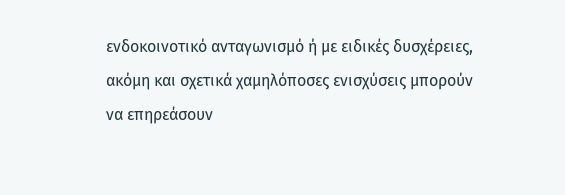ενδοκοινοτικό ανταγωνισμό ή με ειδικές δυσχέρειες, ακόμη και σχετικά χαμηλόποσες ενισχύσεις μπορούν να επηρεάσουν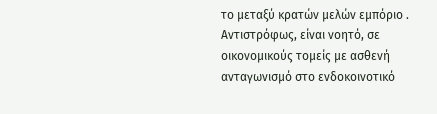το μεταξύ κρατών μελών εμπόριο . Αντιστρόφως, είναι νοητό, σε οικονομικούς τομείς με ασθενή ανταγωνισμό στο ενδοκοινοτικό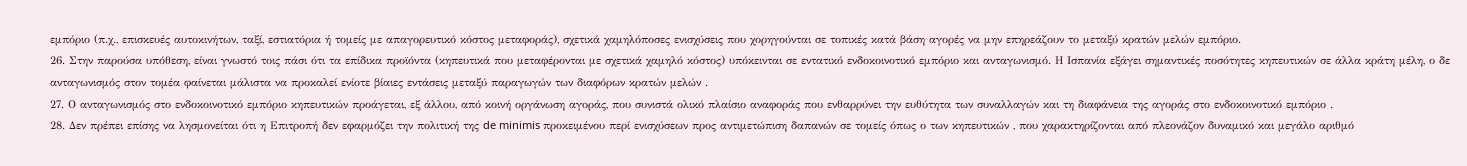εμπόριο (π.χ., επισκευές αυτοκινήτων, ταξί, εστιατόρια ή τομείς με απαγορευτικό κόστος μεταφοράς), σχετικά χαμηλόποσες ενισχύσεις που χορηγούνται σε τοπικές κατά βάση αγορές να μην επηρεάζουν το μεταξύ κρατών μελών εμπόριο.
26. Στην παρούσα υπόθεση, είναι γνωστό τοις πάσι ότι τα επίδικα προϊόντα (κηπευτικά που μεταφέρονται με σχετικά χαμηλό κόστος) υπόκεινται σε εντατικό ενδοκοινοτικό εμπόριο και ανταγωνισμό. Η Ισπανία εξάγει σημαντικές ποσότητες κηπευτικών σε άλλα κράτη μέλη, ο δε ανταγωνισμός στον τομέα φαίνεται μάλιστα να προκαλεί ενίοτε βίαιες εντάσεις μεταξύ παραγωγών των διαφόρων κρατών μελών .
27. Ο ανταγωνισμός στο ενδοκοινοτικό εμπόριο κηπευτικών προάγεται, εξ άλλου, από κοινή οργάνωση αγοράς, που συνιστά ολικό πλαίσιο αναφοράς που ενθαρρύνει την ευθύτητα των συναλλαγών και τη διαφάνεια της αγοράς στο ενδοκοινοτικό εμπόριο .
28. Δεν πρέπει επίσης να λησμονείται ότι η Επιτροπή δεν εφαρμόζει την πολιτική της de minimis προκειμένου περί ενισχύσεων προς αντιμετώπιση δαπανών σε τομείς όπως ο των κηπευτικών , που χαρακτηρίζονται από πλεονάζον δυναμικό και μεγάλο αριθμό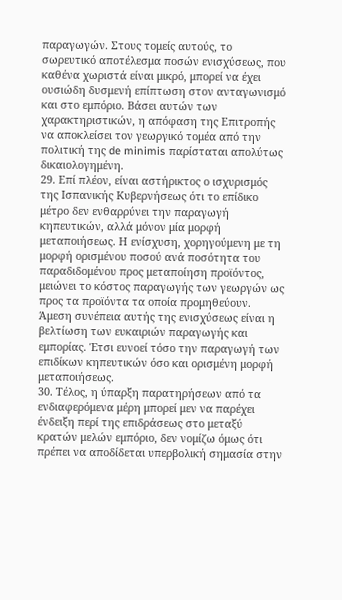παραγωγών. Στους τομείς αυτούς, το σωρευτικό αποτέλεσμα ποσών ενισχύσεως, που καθένα χωριστά είναι μικρό, μπορεί να έχει ουσιώδη δυσμενή επίπτωση στον ανταγωνισμό και στο εμπόριο. Βάσει αυτών των χαρακτηριστικών, η απόφαση της Επιτροπής να αποκλείσει τον γεωργικό τομέα από την πολιτική της de minimis παρίσταται απολύτως δικαιολογημένη.
29. Επί πλέον, είναι αστήρικτος ο ισχυρισμός της Ισπανικής Κυβερνήσεως ότι το επίδικο μέτρο δεν ενθαρρύνει την παραγωγή κηπευτικών, αλλά μόνον μία μορφή μεταποιήσεως. Η ενίσχυση, χορηγούμενη με τη μορφή ορισμένου ποσού ανά ποσότητα του παραδιδομένου προς μεταποίηση προϊόντος, μειώνει το κόστος παραγωγής των γεωργών ως προς τα προϊόντα τα οποία προμηθεύουν. Άμεση συνέπεια αυτής της ενισχύσεως είναι η βελτίωση των ευκαιριών παραγωγής και εμπορίας. Έτσι ευνοεί τόσο την παραγωγή των επιδίκων κηπευτικών όσο και ορισμένη μορφή μεταποιήσεως.
30. Τέλος, η ύπαρξη παρατηρήσεων από τα ενδιαφερόμενα μέρη μπορεί μεν να παρέχει ένδειξη περί της επιδράσεως στο μεταξύ κρατών μελών εμπόριο, δεν νομίζω όμως ότι πρέπει να αποδίδεται υπερβολική σημασία στην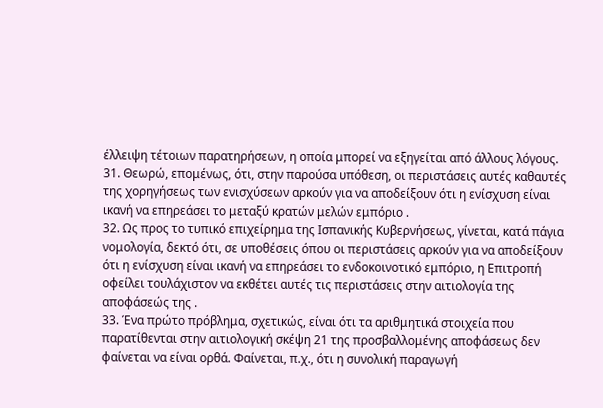έλλειψη τέτοιων παρατηρήσεων, η οποία μπορεί να εξηγείται από άλλους λόγους.
31. Θεωρώ, επομένως, ότι, στην παρούσα υπόθεση, οι περιστάσεις αυτές καθαυτές της χορηγήσεως των ενισχύσεων αρκούν για να αποδείξουν ότι η ενίσχυση είναι ικανή να επηρεάσει το μεταξύ κρατών μελών εμπόριο .
32. Ως προς το τυπικό επιχείρημα της Ισπανικής Κυβερνήσεως, γίνεται, κατά πάγια νομολογία, δεκτό ότι, σε υποθέσεις όπου οι περιστάσεις αρκούν για να αποδείξουν ότι η ενίσχυση είναι ικανή να επηρεάσει το ενδοκοινοτικό εμπόριο, η Επιτροπή οφείλει τουλάχιστον να εκθέτει αυτές τις περιστάσεις στην αιτιολογία της αποφάσεώς της .
33. Ένα πρώτο πρόβλημα, σχετικώς, είναι ότι τα αριθμητικά στοιχεία που παρατίθενται στην αιτιολογική σκέψη 21 της προσβαλλομένης αποφάσεως δεν φαίνεται να είναι ορθά. Φαίνεται, π.χ., ότι η συνολική παραγωγή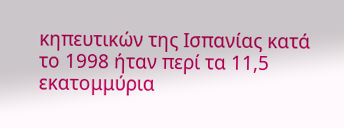κηπευτικών της Ισπανίας κατά το 1998 ήταν περί τα 11,5 εκατομμύρια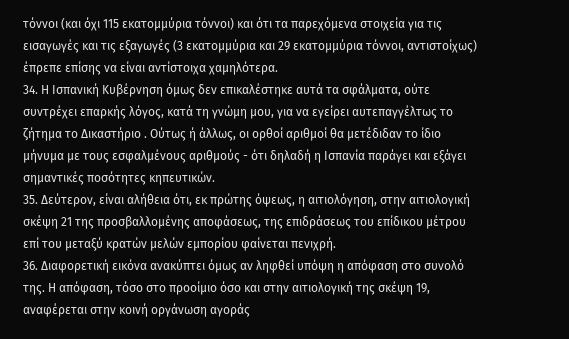τόννοι (και όχι 115 εκατομμύρια τόννοι) και ότι τα παρεχόμενα στοιχεία για τις εισαγωγές και τις εξαγωγές (3 εκατομμύρια και 29 εκατομμύρια τόννοι, αντιστοίχως) έπρεπε επίσης να είναι αντίστοιχα χαμηλότερα.
34. Η Ισπανική Κυβέρνηση όμως δεν επικαλέστηκε αυτά τα σφάλματα, ούτε συντρέχει επαρκής λόγος, κατά τη γνώμη μου, για να εγείρει αυτεπαγγέλτως το ζήτημα το Δικαστήριο . Ούτως ή άλλως, οι ορθοί αριθμοί θα μετέδιδαν το ίδιο μήνυμα με τους εσφαλμένους αριθμούς - ότι δηλαδή η Ισπανία παράγει και εξάγει σημαντικές ποσότητες κηπευτικών.
35. Δεύτερον, είναι αλήθεια ότι, εκ πρώτης όψεως, η αιτιολόγηση, στην αιτιολογική σκέψη 21 της προσβαλλομένης αποφάσεως, της επιδράσεως του επίδικου μέτρου επί του μεταξύ κρατών μελών εμπορίου φαίνεται πενιχρή.
36. Διαφορετική εικόνα ανακύπτει όμως αν ληφθεί υπόψη η απόφαση στο συνολό της. Η απόφαση, τόσο στο προοίμιο όσο και στην αιτιολογική της σκέψη 19, αναφέρεται στην κοινή οργάνωση αγοράς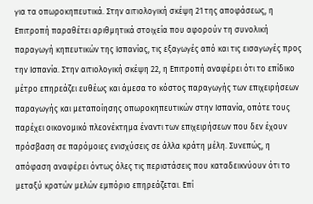για τα οπωροκηπευτικά. Στην αιτιολογική σκέψη 21 της αποφάσεως, η Επιτροπή παραθέτει αριθμητικά στοιχεία που αφορούν τη συνολική παραγωγή κηπευτικών της Ισπανίας, τις εξαγωγές από και τις εισαγωγές προς την Ισπανία. Στην αιτιολογική σκέψη 22, η Επιτροπή αναφέρει ότι το επίδικο μέτρο επηρεάζει ευθέως και άμεσα το κόστος παραγωγής των επιχειρήσεων παραγωγής και μεταποίησης οπωροκηπευτικών στην Ισπανία, οπότε τους παρέχει οικονομικό πλεονέκτημα έναντι των επιχειρήσεων που δεν έχουν πρόσβαση σε παρόμοιες ενισχύσεις σε άλλα κράτη μέλη. Συνεπώς, η απόφαση αναφέρει όντως όλες τις περιστάσεις που καταδεικνύουν ότι το μεταξύ κρατών μελών εμπόριο επηρεάζεται. Επί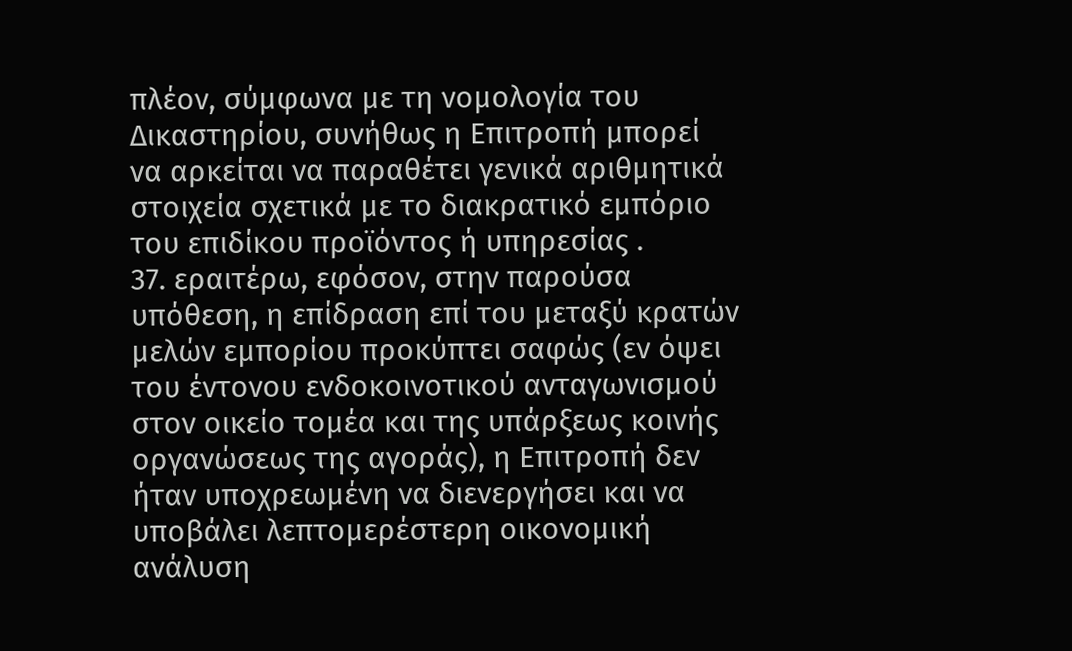πλέον, σύμφωνα με τη νομολογία του Δικαστηρίου, συνήθως η Επιτροπή μπορεί να αρκείται να παραθέτει γενικά αριθμητικά στοιχεία σχετικά με το διακρατικό εμπόριο του επιδίκου προϊόντος ή υπηρεσίας .
37. εραιτέρω, εφόσον, στην παρούσα υπόθεση, η επίδραση επί του μεταξύ κρατών μελών εμπορίου προκύπτει σαφώς (εν όψει του έντονου ενδοκοινοτικού ανταγωνισμού στον οικείο τομέα και της υπάρξεως κοινής οργανώσεως της αγοράς), η Επιτροπή δεν ήταν υποχρεωμένη να διενεργήσει και να υποβάλει λεπτομερέστερη οικονομική ανάλυση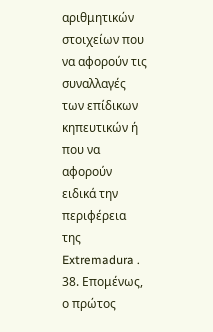αριθμητικών στοιχείων που να αφορούν τις συναλλαγές των επίδικων κηπευτικών ή που να αφορούν ειδικά την περιφέρεια της Extremadura .
38. Επομένως, ο πρώτος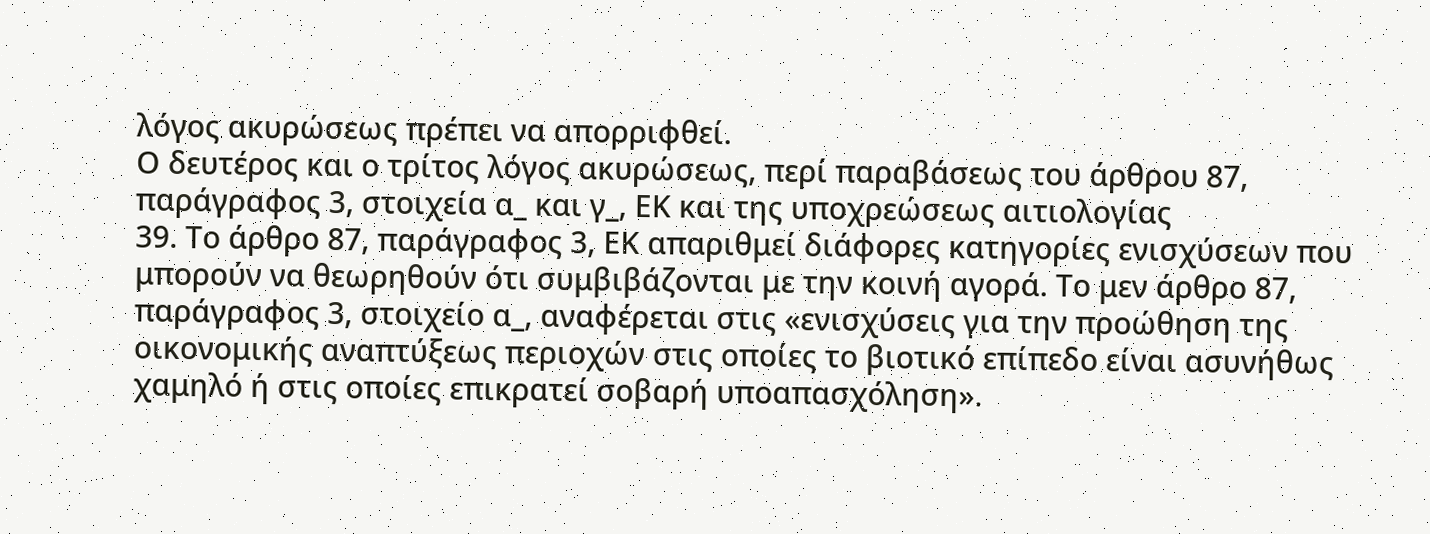λόγος ακυρώσεως πρέπει να απορριφθεί.
Ο δευτέρος και ο τρίτος λόγος ακυρώσεως, περί παραβάσεως του άρθρου 87, παράγραφος 3, στοιχεία α_ και γ_, ΕΚ και της υποχρεώσεως αιτιολογίας
39. Το άρθρο 87, παράγραφος 3, ΕΚ απαριθμεί διάφορες κατηγορίες ενισχύσεων που μπορούν να θεωρηθούν ότι συμβιβάζονται με την κοινή αγορά. Το μεν άρθρο 87, παράγραφος 3, στοιχείο α_, αναφέρεται στις «ενισχύσεις για την προώθηση της οικονομικής αναπτύξεως περιοχών στις οποίες το βιοτικό επίπεδο είναι ασυνήθως χαμηλό ή στις οποίες επικρατεί σοβαρή υποαπασχόληση».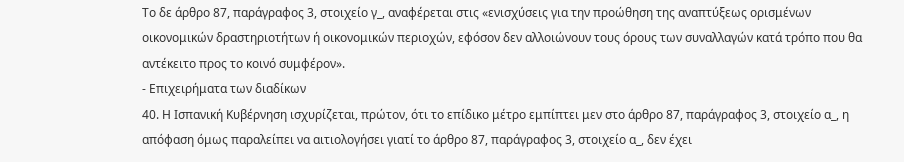Το δε άρθρο 87, παράγραφος 3, στοιχείο γ_, αναφέρεται στις «ενισχύσεις για την προώθηση της αναπτύξεως ορισμένων οικονομικών δραστηριοτήτων ή οικονομικών περιοχών, εφόσον δεν αλλοιώνουν τους όρους των συναλλαγών κατά τρόπο που θα αντέκειτο προς το κοινό συμφέρον».
- Επιχειρήματα των διαδίκων
40. Η Ισπανική Κυβέρνηση ισχυρίζεται, πρώτον, ότι το επίδικο μέτρο εμπίπτει μεν στο άρθρο 87, παράγραφος 3, στοιχείο α_, η απόφαση όμως παραλείπει να αιτιολογήσει γιατί το άρθρο 87, παράγραφος 3, στοιχείο α_, δεν έχει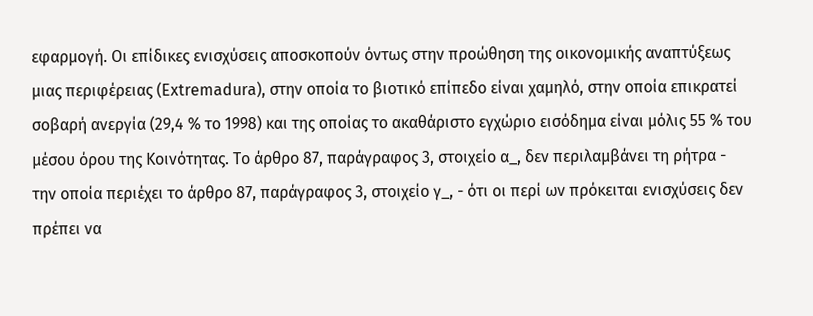εφαρμογή. Οι επίδικες ενισχύσεις αποσκοπούν όντως στην προώθηση της οικονομικής αναπτύξεως μιας περιφέρειας (Extremadura), στην οποία το βιοτικό επίπεδο είναι χαμηλό, στην οποία επικρατεί σοβαρή ανεργία (29,4 % το 1998) και της οποίας το ακαθάριστο εγχώριο εισόδημα είναι μόλις 55 % του μέσου όρου της Κοινότητας. Το άρθρο 87, παράγραφος 3, στοιχείο α_, δεν περιλαμβάνει τη ρήτρα - την οποία περιέχει το άρθρο 87, παράγραφος 3, στοιχείο γ_, - ότι οι περί ων πρόκειται ενισχύσεις δεν πρέπει να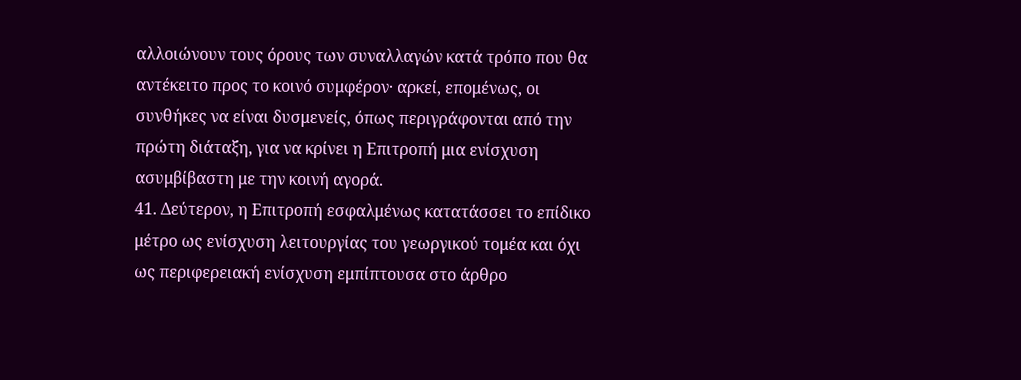αλλοιώνουν τους όρους των συναλλαγών κατά τρόπο που θα αντέκειτο προς το κοινό συμφέρον· αρκεί, επομένως, οι συνθήκες να είναι δυσμενείς, όπως περιγράφονται από την πρώτη διάταξη, για να κρίνει η Επιτροπή μια ενίσχυση ασυμβίβαστη με την κοινή αγορά.
41. Δεύτερον, η Επιτροπή εσφαλμένως κατατάσσει το επίδικο μέτρο ως ενίσχυση λειτουργίας του γεωργικού τομέα και όχι ως περιφερειακή ενίσχυση εμπίπτουσα στο άρθρο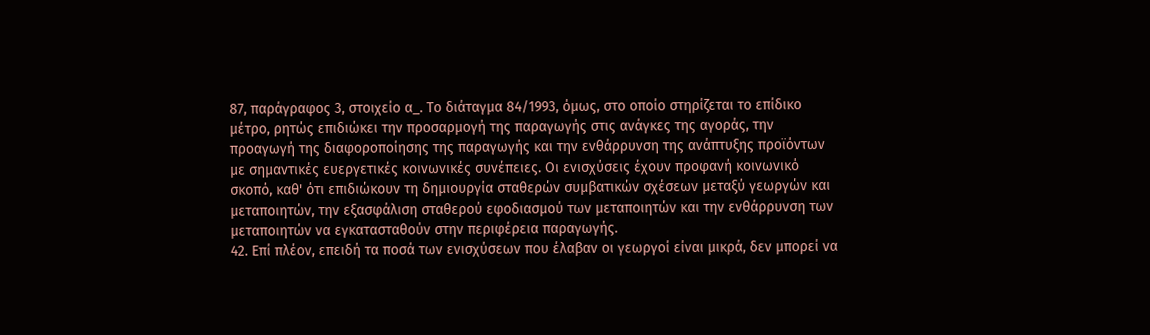87, παράγραφος 3, στοιχείο α_. Το διάταγμα 84/1993, όμως, στο οποίο στηρίζεται το επίδικο μέτρο, ρητώς επιδιώκει την προσαρμογή της παραγωγής στις ανάγκες της αγοράς, την προαγωγή της διαφοροποίησης της παραγωγής και την ενθάρρυνση της ανάπτυξης προϊόντων με σημαντικές ευεργετικές κοινωνικές συνέπειες. Οι ενισχύσεις έχουν προφανή κοινωνικό σκοπό, καθ' ότι επιδιώκουν τη δημιουργία σταθερών συμβατικών σχέσεων μεταξύ γεωργών και μεταποιητών, την εξασφάλιση σταθερού εφοδιασμού των μεταποιητών και την ενθάρρυνση των μεταποιητών να εγκατασταθούν στην περιφέρεια παραγωγής.
42. Επί πλέον, επειδή τα ποσά των ενισχύσεων που έλαβαν οι γεωργοί είναι μικρά, δεν μπορεί να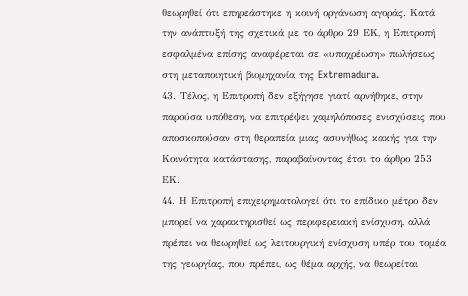θεωρηθεί ότι επηρεάστηκε η κοινή οργάνωση αγοράς. Κατά την ανάπτυξή της σχετικά με το άρθρο 29 ΕΚ, η Επιτροπή εσφαλμένα επίσης αναφέρεται σε «υποχρέωση» πωλήσεως στη μεταποιητική βιομηχανία της Extremadura.
43. Τέλος, η Επιτροπή δεν εξήγησε γιατί αρνήθηκε, στην παρούσα υπόθεση, να επιτρέψει χαμηλόποσες ενισχύσεις που αποσκοπούσαν στη θεραπεία μιας ασυνήθως κακής για την Κοινότητα κατάστασης, παραβαίνοντας έτσι το άρθρο 253 ΕΚ.
44. Η Επιτροπή επιχειρηματολογεί ότι το επίδικο μέτρο δεν μπορεί να χαρακτηρισθεί ως περιφερειακή ενίσχυση, αλλά πρέπει να θεωρηθεί ως λειτουργική ενίσχυση υπέρ του τομέα της γεωργίας, που πρέπει, ως θέμα αρχής, να θεωρείται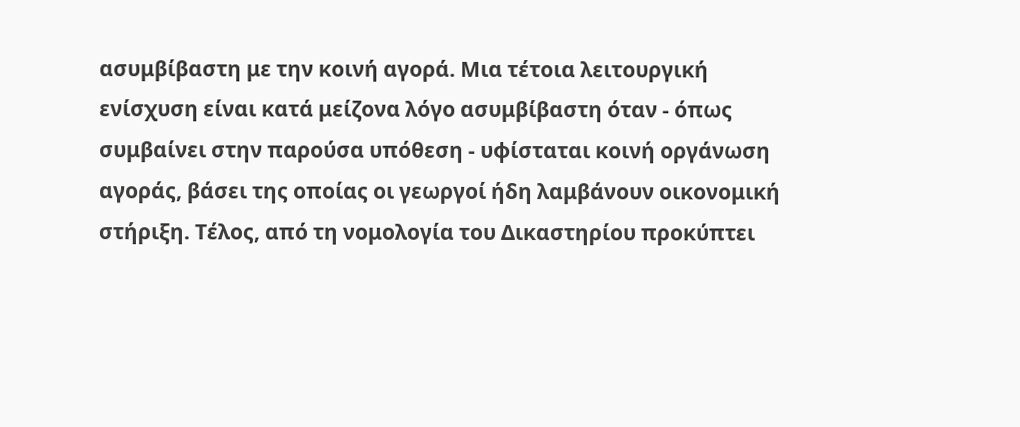ασυμβίβαστη με την κοινή αγορά. Μια τέτοια λειτουργική ενίσχυση είναι κατά μείζονα λόγο ασυμβίβαστη όταν - όπως συμβαίνει στην παρούσα υπόθεση - υφίσταται κοινή οργάνωση αγοράς, βάσει της οποίας οι γεωργοί ήδη λαμβάνουν οικονομική στήριξη. Τέλος, από τη νομολογία του Δικαστηρίου προκύπτει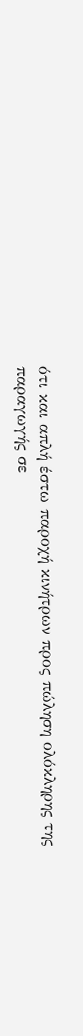ότι και απλή έστω παροχή κινήτρων προς πώληση ολόκληρης της παραγωγής σε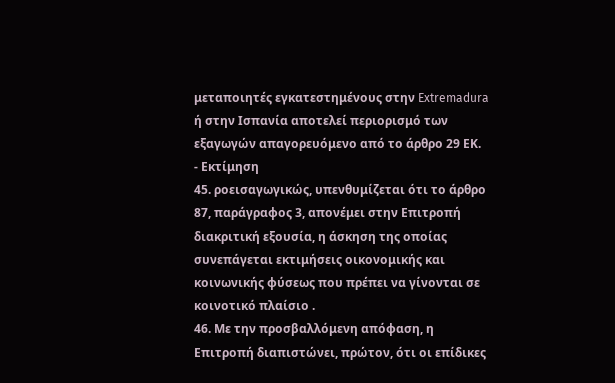μεταποιητές εγκατεστημένους στην Extremadura ή στην Ισπανία αποτελεί περιορισμό των εξαγωγών απαγορευόμενο από το άρθρο 29 ΕΚ.
- Εκτίμηση
45. ροεισαγωγικώς, υπενθυμίζεται ότι το άρθρο 87, παράγραφος 3, απονέμει στην Επιτροπή διακριτική εξουσία, η άσκηση της οποίας συνεπάγεται εκτιμήσεις οικονομικής και κοινωνικής φύσεως που πρέπει να γίνονται σε κοινοτικό πλαίσιο .
46. Με την προσβαλλόμενη απόφαση, η Επιτροπή διαπιστώνει, πρώτον, ότι οι επίδικες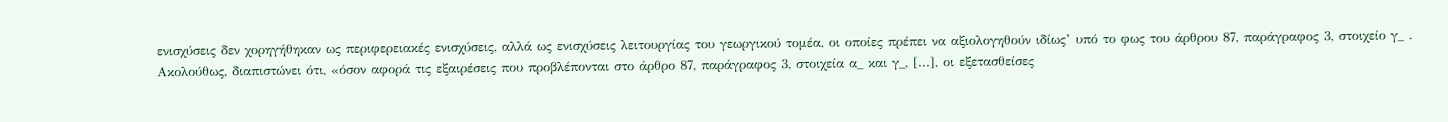ενισχύσεις δεν χορηγήθηκαν ως περιφερειακές ενισχύσεις, αλλά ως ενισχύσεις λειτουργίας του γεωργικού τομέα, οι οποίες πρέπει να αξιολογηθούν ιδίως’ υπό το φως του άρθρου 87, παράγραφος 3, στοιχείο γ_ . Ακολούθως, διαπιστώνει ότι, «όσον αφορά τις εξαιρέσεις που προβλέπονται στο άρθρο 87, παράγραφος 3, στοιχεία α_ και γ_, [...], οι εξετασθείσες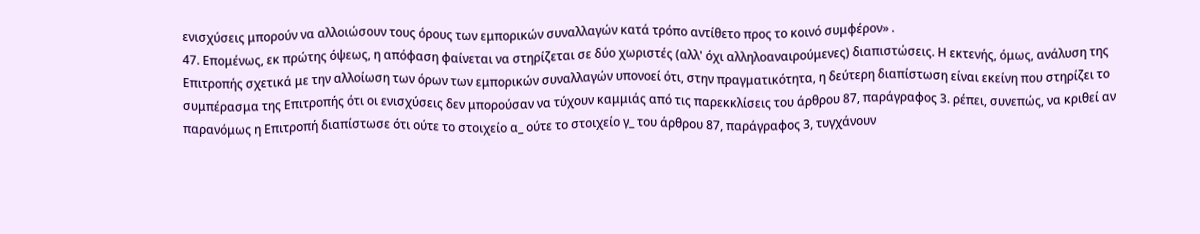ενισχύσεις μπορούν να αλλοιώσουν τους όρους των εμπορικών συναλλαγών κατά τρόπο αντίθετο προς το κοινό συμφέρον» .
47. Επομένως, εκ πρώτης όψεως, η απόφαση φαίνεται να στηρίζεται σε δύο χωριστές (αλλ' όχι αλληλοαναιρούμενες) διαπιστώσεις. Η εκτενής, όμως, ανάλυση της Επιτροπής σχετικά με την αλλοίωση των όρων των εμπορικών συναλλαγών υπονοεί ότι, στην πραγματικότητα, η δεύτερη διαπίστωση είναι εκείνη που στηρίζει το συμπέρασμα της Επιτροπής ότι οι ενισχύσεις δεν μπορούσαν να τύχουν καμμιάς από τις παρεκκλίσεις του άρθρου 87, παράγραφος 3. ρέπει, συνεπώς, να κριθεί αν παρανόμως η Επιτροπή διαπίστωσε ότι ούτε το στοιχείο α_ ούτε το στοιχείο γ_ του άρθρου 87, παράγραφος 3, τυγχάνουν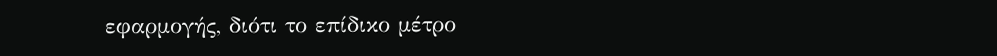εφαρμογής, διότι το επίδικο μέτρο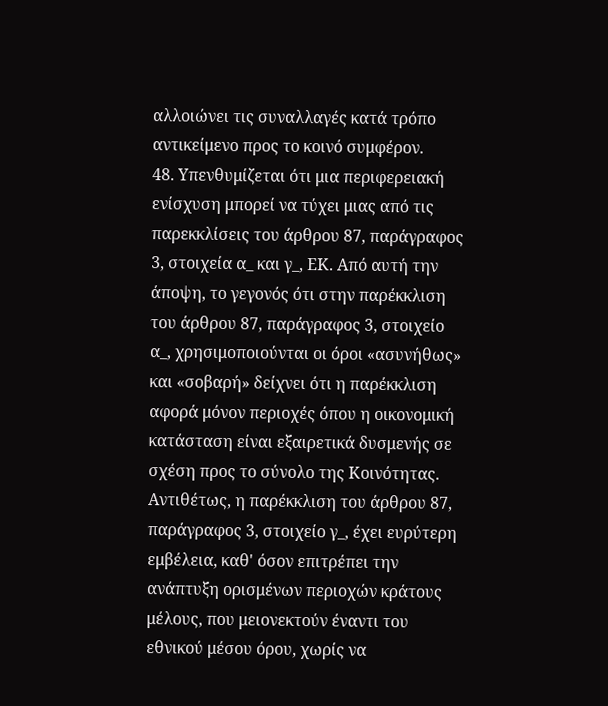αλλοιώνει τις συναλλαγές κατά τρόπο αντικείμενο προς το κοινό συμφέρον.
48. Υπενθυμίζεται ότι μια περιφερειακή ενίσχυση μπορεί να τύχει μιας από τις παρεκκλίσεις του άρθρου 87, παράγραφος 3, στοιχεία α_ και γ_, ΕΚ. Από αυτή την άποψη, το γεγονός ότι στην παρέκκλιση του άρθρου 87, παράγραφος 3, στοιχείο α_, χρησιμοποιούνται οι όροι «ασυνήθως» και «σοβαρή» δείχνει ότι η παρέκκλιση αφορά μόνον περιοχές όπου η οικονομική κατάσταση είναι εξαιρετικά δυσμενής σε σχέση προς το σύνολο της Κοινότητας. Αντιθέτως, η παρέκκλιση του άρθρου 87, παράγραφος 3, στοιχείο γ_, έχει ευρύτερη εμβέλεια, καθ' όσον επιτρέπει την ανάπτυξη ορισμένων περιοχών κράτους μέλους, που μειονεκτούν έναντι του εθνικού μέσου όρου, χωρίς να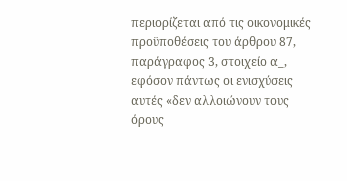περιορίζεται από τις οικονομικές προϋποθέσεις του άρθρου 87, παράγραφος 3, στοιχείο α_, εφόσον πάντως οι ενισχύσεις αυτές «δεν αλλοιώνουν τους όρους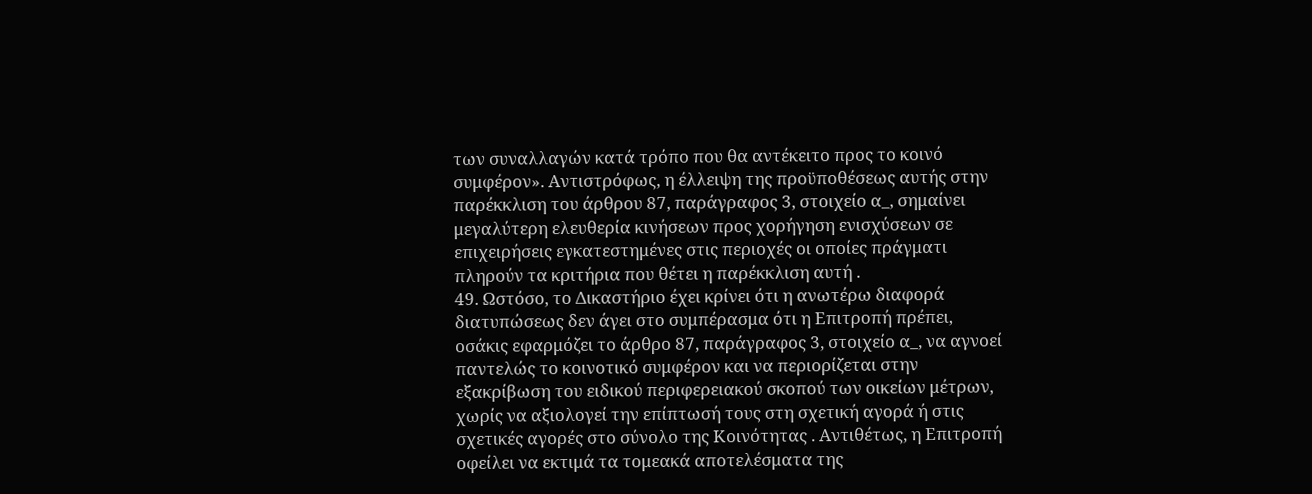των συναλλαγών κατά τρόπο που θα αντέκειτο προς το κοινό συμφέρον». Αντιστρόφως, η έλλειψη της προϋποθέσεως αυτής στην παρέκκλιση του άρθρου 87, παράγραφος 3, στοιχείο α_, σημαίνει μεγαλύτερη ελευθερία κινήσεων προς χορήγηση ενισχύσεων σε επιχειρήσεις εγκατεστημένες στις περιοχές οι οποίες πράγματι πληρούν τα κριτήρια που θέτει η παρέκκλιση αυτή .
49. Ωστόσο, το Δικαστήριο έχει κρίνει ότι η ανωτέρω διαφορά διατυπώσεως δεν άγει στο συμπέρασμα ότι η Επιτροπή πρέπει, οσάκις εφαρμόζει το άρθρο 87, παράγραφος 3, στοιχείο α_, να αγνοεί παντελώς το κοινοτικό συμφέρον και να περιορίζεται στην εξακρίβωση του ειδικού περιφερειακού σκοπού των οικείων μέτρων, χωρίς να αξιολογεί την επίπτωσή τους στη σχετική αγορά ή στις σχετικές αγορές στο σύνολο της Κοινότητας . Αντιθέτως, η Επιτροπή οφείλει να εκτιμά τα τομεακά αποτελέσματα της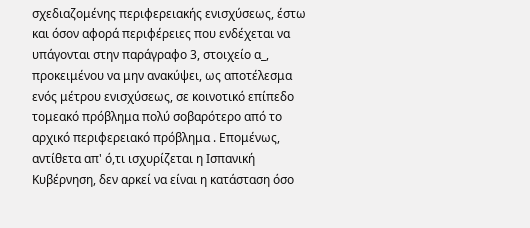σχεδιαζομένης περιφερειακής ενισχύσεως, έστω και όσον αφορά περιφέρειες που ενδέχεται να υπάγονται στην παράγραφο 3, στοιχείο α_, προκειμένου να μην ανακύψει, ως αποτέλεσμα ενός μέτρου ενισχύσεως, σε κοινοτικό επίπεδο τομεακό πρόβλημα πολύ σοβαρότερο από το αρχικό περιφερειακό πρόβλημα . Επομένως, αντίθετα απ' ό,τι ισχυρίζεται η Ισπανική Κυβέρνηση, δεν αρκεί να είναι η κατάσταση όσο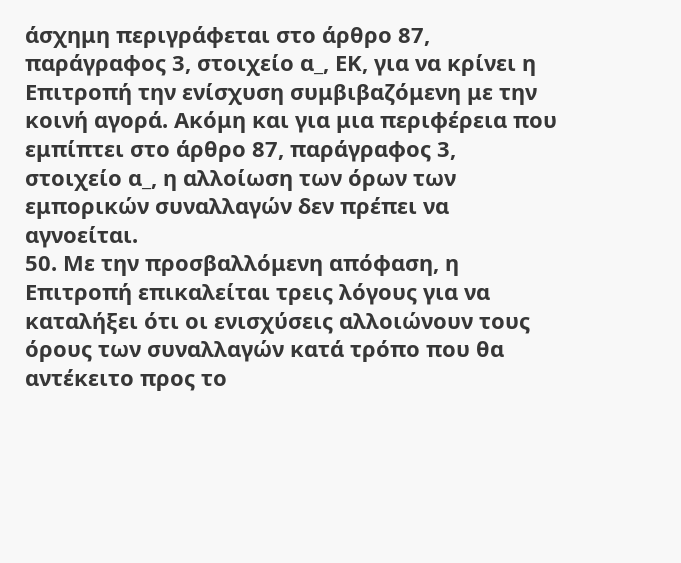άσχημη περιγράφεται στο άρθρο 87, παράγραφος 3, στοιχείο α_, ΕΚ, για να κρίνει η Επιτροπή την ενίσχυση συμβιβαζόμενη με την κοινή αγορά. Ακόμη και για μια περιφέρεια που εμπίπτει στο άρθρο 87, παράγραφος 3, στοιχείο α_, η αλλοίωση των όρων των εμπορικών συναλλαγών δεν πρέπει να αγνοείται.
50. Με την προσβαλλόμενη απόφαση, η Επιτροπή επικαλείται τρεις λόγους για να καταλήξει ότι οι ενισχύσεις αλλοιώνουν τους όρους των συναλλαγών κατά τρόπο που θα αντέκειτο προς το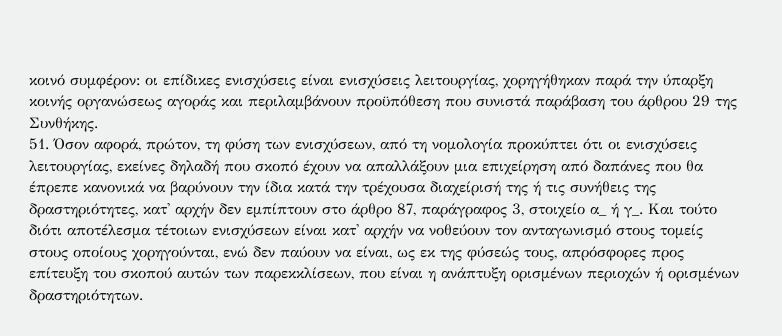κοινό συμφέρον: οι επίδικες ενισχύσεις είναι ενισχύσεις λειτουργίας, χορηγήθηκαν παρά την ύπαρξη κοινής οργανώσεως αγοράς και περιλαμβάνουν προϋπόθεση που συνιστά παράβαση του άρθρου 29 της Συνθήκης.
51. Όσον αφορά, πρώτον, τη φύση των ενισχύσεων, από τη νομολογία προκύπτει ότι οι ενισχύσεις λειτουργίας, εκείνες δηλαδή που σκοπό έχουν να απαλλάξουν μια επιχείρηση από δαπάνες που θα έπρεπε κανονικά να βαρύνουν την ίδια κατά την τρέχουσα διαχείρισή της ή τις συνήθεις της δραστηριότητες, κατ' αρχήν δεν εμπίπτουν στο άρθρο 87, παράγραφος 3, στοιχείο α_ ή γ_. Και τούτο διότι αποτέλεσμα τέτοιων ενισχύσεων είναι κατ' αρχήν να νοθεύουν τον ανταγωνισμό στους τομείς στους οποίους χορηγούνται, ενώ δεν παύουν να είναι, ως εκ της φύσεώς τους, απρόσφορες προς επίτευξη του σκοπού αυτών των παρεκκλίσεων, που είναι η ανάπτυξη ορισμένων περιοχών ή ορισμένων δραστηριότητων.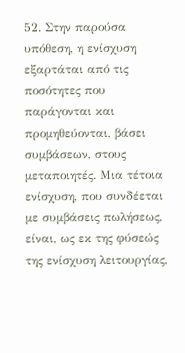52. Στην παρούσα υπόθεση, η ενίσχυση εξαρτάται από τις ποσότητες που παράγονται και προμηθεύονται, βάσει συμβάσεων, στους μεταποιητές. Μια τέτοια ενίσχυση, που συνδέεται με συμβάσεις πωλήσεως, είναι, ως εκ της φύσεώς της ενίσχυση λειτουργίας,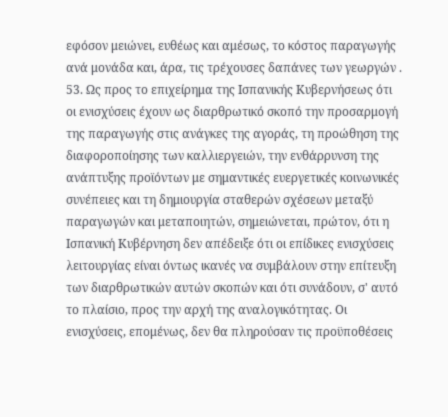εφόσον μειώνει, ευθέως και αμέσως, το κόστος παραγωγής ανά μονάδα και, άρα, τις τρέχουσες δαπάνες των γεωργών .
53. Ως προς το επιχείρημα της Ισπανικής Κυβερνήσεως ότι οι ενισχύσεις έχουν ως διαρθρωτικό σκοπό την προσαρμογή της παραγωγής στις ανάγκες της αγοράς, τη προώθηση της διαφοροποίησης των καλλιεργειών, την ενθάρρυνση της ανάπτυξης προϊόντων με σημαντικές ευεργετικές κοινωνικές συνέπειες και τη δημιουργία σταθερών σχέσεων μεταξύ παραγωγών και μεταποιητών, σημειώνεται, πρώτον, ότι η Ισπανική Κυβέρνηση δεν απέδειξε ότι οι επίδικες ενισχύσεις λειτουργίας είναι όντως ικανές να συμβάλουν στην επίτευξη των διαρθρωτικών αυτών σκοπών και ότι συνάδουν, σ' αυτό το πλαίσιο, προς την αρχή της αναλογικότητας. Οι ενισχύσεις, επομένως, δεν θα πληρούσαν τις προϋποθέσεις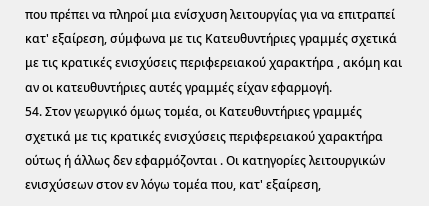που πρέπει να πληροί μια ενίσχυση λειτουργίας για να επιτραπεί κατ' εξαίρεση, σύμφωνα με τις Κατευθυντήριες γραμμές σχετικά με τις κρατικές ενισχύσεις περιφερειακού χαρακτήρα , ακόμη και αν οι κατευθυντήριες αυτές γραμμές είχαν εφαρμογή.
54. Στον γεωργικό όμως τομέα, οι Κατευθυντήριες γραμμές σχετικά με τις κρατικές ενισχύσεις περιφερειακού χαρακτήρα ούτως ή άλλως δεν εφαρμόζονται . Οι κατηγορίες λειτουργικών ενισχύσεων στον εν λόγω τομέα που, κατ' εξαίρεση,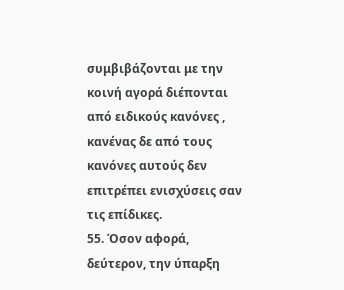συμβιβάζονται με την κοινή αγορά διέπονται από ειδικούς κανόνες , κανένας δε από τους κανόνες αυτούς δεν επιτρέπει ενισχύσεις σαν τις επίδικες.
55. Όσον αφορά, δεύτερον, την ύπαρξη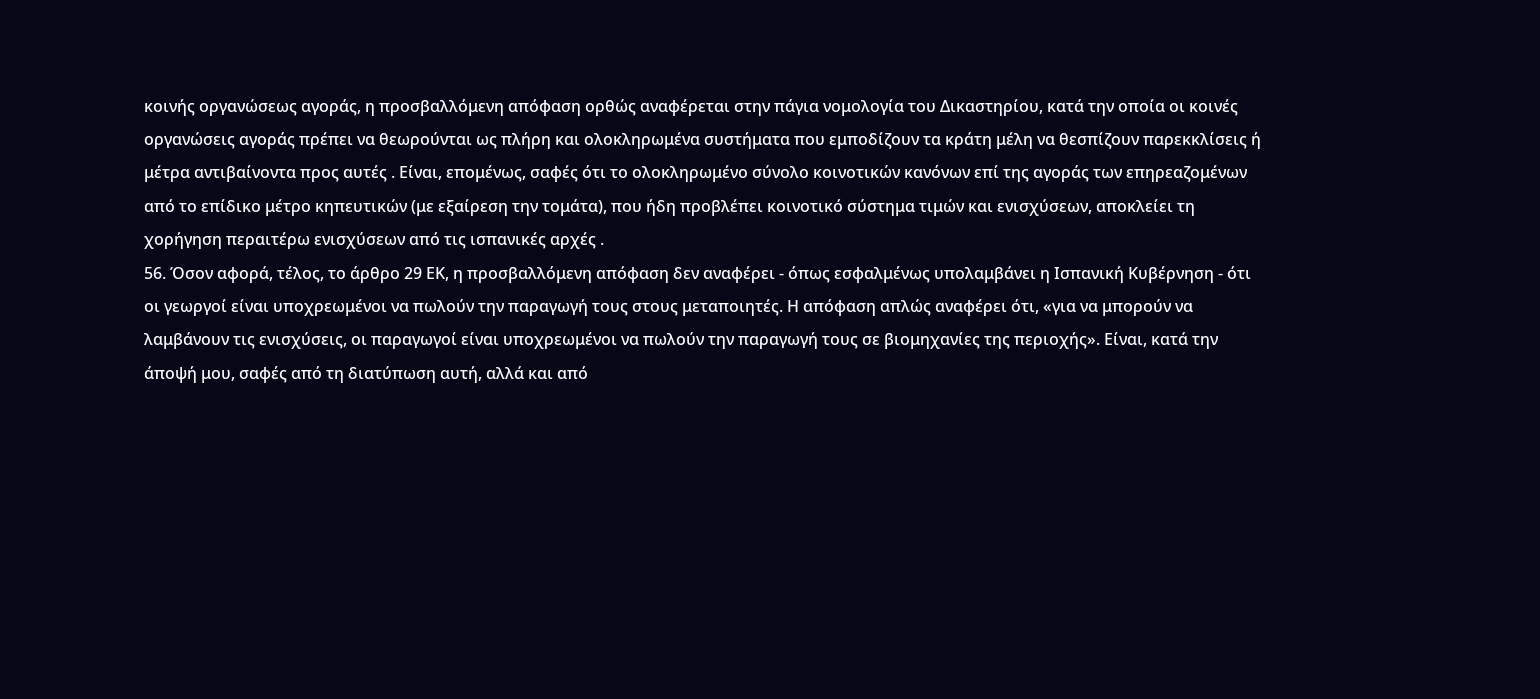κοινής οργανώσεως αγοράς, η προσβαλλόμενη απόφαση ορθώς αναφέρεται στην πάγια νομολογία του Δικαστηρίου, κατά την οποία οι κοινές οργανώσεις αγοράς πρέπει να θεωρούνται ως πλήρη και ολοκληρωμένα συστήματα που εμποδίζουν τα κράτη μέλη να θεσπίζουν παρεκκλίσεις ή μέτρα αντιβαίνοντα προς αυτές . Είναι, επομένως, σαφές ότι το ολοκληρωμένο σύνολο κοινοτικών κανόνων επί της αγοράς των επηρεαζομένων από το επίδικο μέτρο κηπευτικών (με εξαίρεση την τομάτα), που ήδη προβλέπει κοινοτικό σύστημα τιμών και ενισχύσεων, αποκλείει τη χορήγηση περαιτέρω ενισχύσεων από τις ισπανικές αρχές .
56. Όσον αφορά, τέλος, το άρθρο 29 ΕΚ, η προσβαλλόμενη απόφαση δεν αναφέρει - όπως εσφαλμένως υπολαμβάνει η Ισπανική Κυβέρνηση - ότι οι γεωργοί είναι υποχρεωμένοι να πωλούν την παραγωγή τους στους μεταποιητές. Η απόφαση απλώς αναφέρει ότι, «για να μπορούν να λαμβάνουν τις ενισχύσεις, οι παραγωγοί είναι υποχρεωμένοι να πωλούν την παραγωγή τους σε βιομηχανίες της περιοχής». Είναι, κατά την άποψή μου, σαφές από τη διατύπωση αυτή, αλλά και από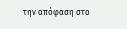την απόφαση στο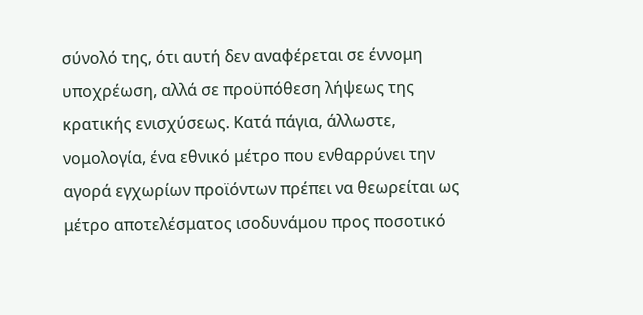σύνολό της, ότι αυτή δεν αναφέρεται σε έννομη υποχρέωση, αλλά σε προϋπόθεση λήψεως της κρατικής ενισχύσεως. Κατά πάγια, άλλωστε, νομολογία, ένα εθνικό μέτρο που ενθαρρύνει την αγορά εγχωρίων προϊόντων πρέπει να θεωρείται ως μέτρο αποτελέσματος ισοδυνάμου προς ποσοτικό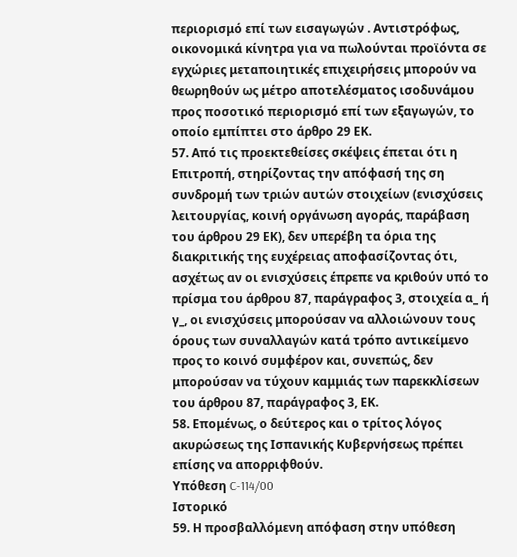περιορισμό επί των εισαγωγών . Αντιστρόφως, οικονομικά κίνητρα για να πωλούνται προϊόντα σε εγχώριες μεταποιητικές επιχειρήσεις μπορούν να θεωρηθούν ως μέτρο αποτελέσματος ισοδυνάμου προς ποσοτικό περιορισμό επί των εξαγωγών, το οποίο εμπίπτει στο άρθρο 29 ΕΚ.
57. Από τις προεκτεθείσες σκέψεις έπεται ότι η Επιτροπή, στηρίζοντας την απόφασή της ση συνδρομή των τριών αυτών στοιχείων (ενισχύσεις λειτουργίας, κοινή οργάνωση αγοράς, παράβαση του άρθρου 29 ΕΚ), δεν υπερέβη τα όρια της διακριτικής της ευχέρειας αποφασίζοντας ότι, ασχέτως αν οι ενισχύσεις έπρεπε να κριθούν υπό το πρίσμα του άρθρου 87, παράγραφος 3, στοιχεία α_ ή γ_, οι ενισχύσεις μπορούσαν να αλλοιώνουν τους όρους των συναλλαγών κατά τρόπο αντικείμενο προς το κοινό συμφέρον και, συνεπώς, δεν μπορούσαν να τύχουν καμμιάς των παρεκκλίσεων του άρθρου 87, παράγραφος 3, ΕΚ.
58. Επομένως, ο δεύτερος και ο τρίτος λόγος ακυρώσεως της Ισπανικής Κυβερνήσεως πρέπει επίσης να απορριφθούν.
Υπόθεση C-114/00
Ιστορικό
59. Η προσβαλλόμενη απόφαση στην υπόθεση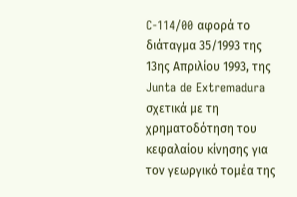C-114/00 αφορά το διάταγμα 35/1993 της 13ης Απριλίου 1993, της Junta de Extremadura σχετικά με τη χρηματοδότηση του κεφαλαίου κίνησης για τον γεωργικό τομέα της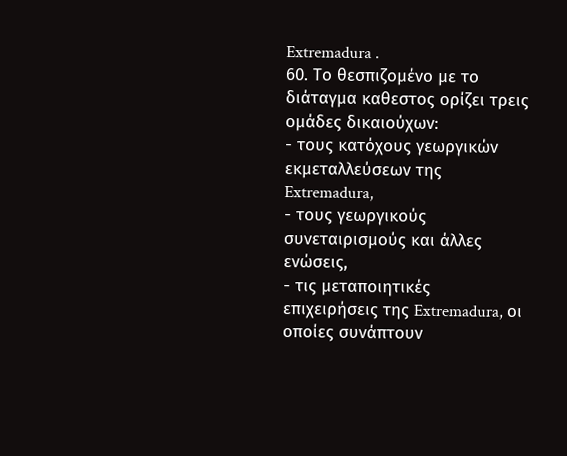Extremadura .
60. Το θεσπιζομένο με το διάταγμα καθεστος ορίζει τρεις ομάδες δικαιούχων:
- τους κατόχους γεωργικών εκμεταλλεύσεων της Extremadura,
- τους γεωργικούς συνεταιρισμούς και άλλες ενώσεις,
- τις μεταποιητικές επιχειρήσεις της Extremadura, οι οποίες συνάπτουν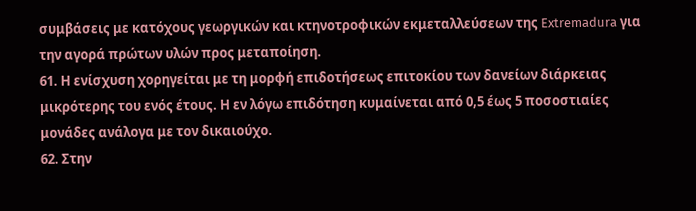συμβάσεις με κατόχους γεωργικών και κτηνοτροφικών εκμεταλλεύσεων της Extremadura για την αγορά πρώτων υλών προς μεταποίηση.
61. Η ενίσχυση χορηγείται με τη μορφή επιδοτήσεως επιτοκίου των δανείων διάρκειας μικρότερης του ενός έτους. Η εν λόγω επιδότηση κυμαίνεται από 0,5 έως 5 ποσοστιαίες μονάδες ανάλογα με τον δικαιούχο.
62. Στην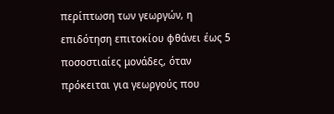περίπτωση των γεωργών, η επιδότηση επιτοκίου φθάνει έως 5 ποσοστιαίες μονάδες, όταν πρόκειται για γεωργούς που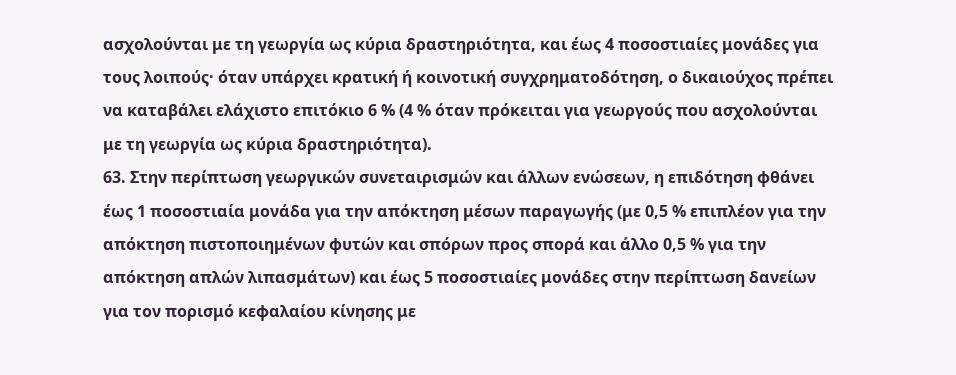ασχολούνται με τη γεωργία ως κύρια δραστηριότητα, και έως 4 ποσοστιαίες μονάδες για τους λοιπούς· όταν υπάρχει κρατική ή κοινοτική συγχρηματοδότηση, ο δικαιούχος πρέπει να καταβάλει ελάχιστο επιτόκιο 6 % (4 % όταν πρόκειται για γεωργούς που ασχολούνται με τη γεωργία ως κύρια δραστηριότητα).
63. Στην περίπτωση γεωργικών συνεταιρισμών και άλλων ενώσεων, η επιδότηση φθάνει έως 1 ποσοστιαία μονάδα για την απόκτηση μέσων παραγωγής (με 0,5 % επιπλέον για την απόκτηση πιστοποιημένων φυτών και σπόρων προς σπορά και άλλο 0,5 % για την απόκτηση απλών λιπασμάτων) και έως 5 ποσοστιαίες μονάδες στην περίπτωση δανείων για τον πορισμό κεφαλαίου κίνησης με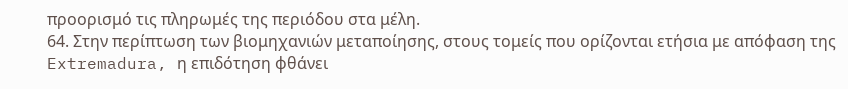προορισμό τις πληρωμές της περιόδου στα μέλη.
64. Στην περίπτωση των βιομηχανιών μεταποίησης, στους τομείς που ορίζονται ετήσια με απόφαση της Extremadura, η επιδότηση φθάνει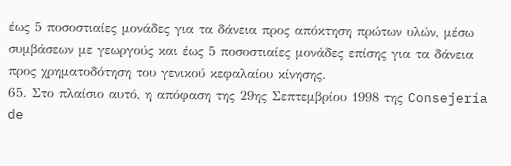έως 5 ποσοστιαίες μονάδες για τα δάνεια προς απόκτηση πρώτων υλών, μέσω συμβάσεων με γεωργούς και έως 5 ποσοστιαίες μονάδες επίσης για τα δάνεια προς χρηματοδότηση του γενικού κεφαλαίου κίνησης.
65. Στο πλαίσιο αυτό, η απόφαση της 29ης Σεπτεμβρίου 1998 της Consejería de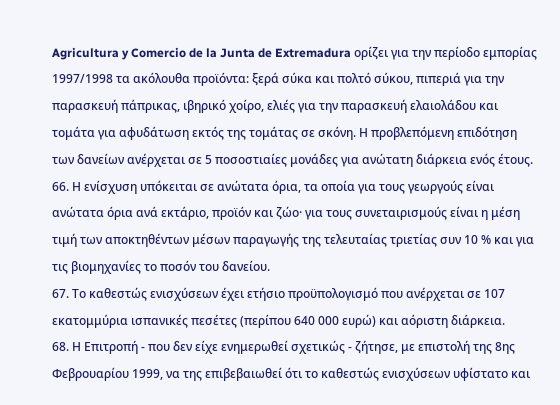Agricultura y Comercio de la Junta de Extremadura ορίζει για την περίοδο εμπορίας 1997/1998 τα ακόλουθα προϊόντα: ξερά σύκα και πολτό σύκου, πιπεριά για την παρασκευή πάπρικας, ιβηρικό χοίρο, ελιές για την παρασκευή ελαιολάδου και τομάτα για αφυδάτωση εκτός της τομάτας σε σκόνη. Η προβλεπόμενη επιδότηση των δανείων ανέρχεται σε 5 ποσοστιαίες μονάδες για ανώτατη διάρκεια ενός έτους.
66. Η ενίσχυση υπόκειται σε ανώτατα όρια, τα οποία για τους γεωργούς είναι ανώτατα όρια ανά εκτάριο, προϊόν και ζώο· για τους συνεταιρισμούς είναι η μέση τιμή των αποκτηθέντων μέσων παραγωγής της τελευταίας τριετίας συν 10 % και για τις βιομηχανίες το ποσόν του δανείου.
67. Το καθεστώς ενισχύσεων έχει ετήσιο προϋπολογισμό που ανέρχεται σε 107 εκατομμύρια ισπανικές πεσέτες (περίπου 640 000 ευρώ) και αόριστη διάρκεια.
68. Η Επιτροπή - που δεν είχε ενημερωθεί σχετικώς - ζήτησε, με επιστολή της 8ης Φεβρουαρίου 1999, να της επιβεβαιωθεί ότι το καθεστώς ενισχύσεων υφίστατο και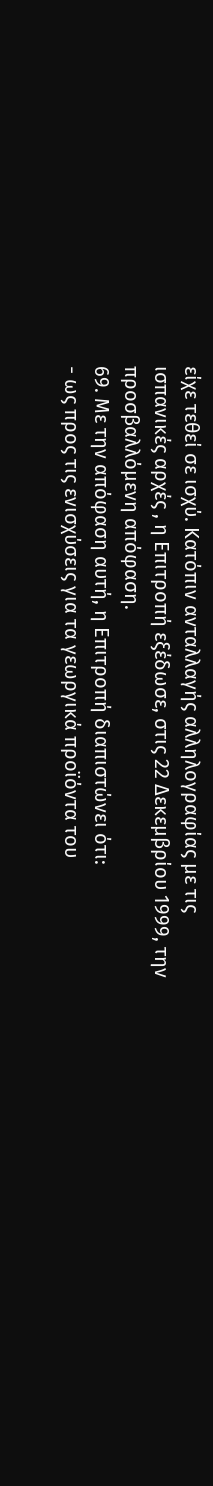είχε τεθεί σε ισχύ. Κατόπιν ανταλλαγής αλληλογραφίας με τις ισπανικές αρχές , η Επιτροπή εξέδωσε, στις 22 Δεκεμβρίου 1999, την προσβαλλόμενη απόφαση.
69. Με την απόφαση αυτή, η Επιτροπή διαπιστώνει ότι:
- ως προς τις ενισχύσεις για τα γεωργικά προϊόντα του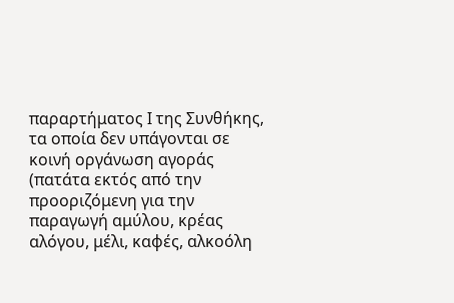παραρτήματος Ι της Συνθήκης, τα οποία δεν υπάγονται σε κοινή οργάνωση αγοράς (πατάτα εκτός από την προοριζόμενη για την παραγωγή αμύλου, κρέας αλόγου, μέλι, καφές, αλκοόλη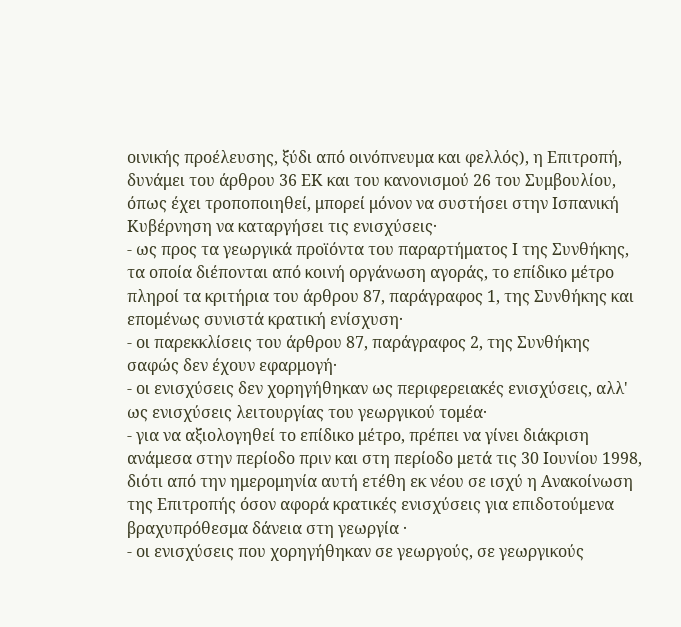οινικής προέλευσης, ξύδι από οινόπνευμα και φελλός), η Επιτροπή, δυνάμει του άρθρου 36 ΕΚ και του κανονισμού 26 του Συμβουλίου, όπως έχει τροποποιηθεί, μπορεί μόνον να συστήσει στην Ισπανική Κυβέρνηση να καταργήσει τις ενισχύσεις·
- ως προς τα γεωργικά προϊόντα του παραρτήματος Ι της Συνθήκης, τα οποία διέπονται από κοινή οργάνωση αγοράς, το επίδικο μέτρο πληροί τα κριτήρια του άρθρου 87, παράγραφος 1, της Συνθήκης και επομένως συνιστά κρατική ενίσχυση·
- οι παρεκκλίσεις του άρθρου 87, παράγραφος 2, της Συνθήκης σαφώς δεν έχουν εφαρμογή·
- οι ενισχύσεις δεν χορηγήθηκαν ως περιφερειακές ενισχύσεις, αλλ' ως ενισχύσεις λειτουργίας του γεωργικού τομέα·
- για να αξιολογηθεί το επίδικο μέτρο, πρέπει να γίνει διάκριση ανάμεσα στην περίοδο πριν και στη περίοδο μετά τις 30 Ιουνίου 1998, διότι από την ημερομηνία αυτή ετέθη εκ νέου σε ισχύ η Ανακοίνωση της Επιτροπής όσον αφορά κρατικές ενισχύσεις για επιδοτούμενα βραχυπρόθεσμα δάνεια στη γεωργία ·
- οι ενισχύσεις που χορηγήθηκαν σε γεωργούς, σε γεωργικούς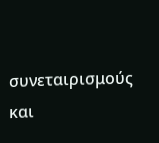συνεταιρισμούς και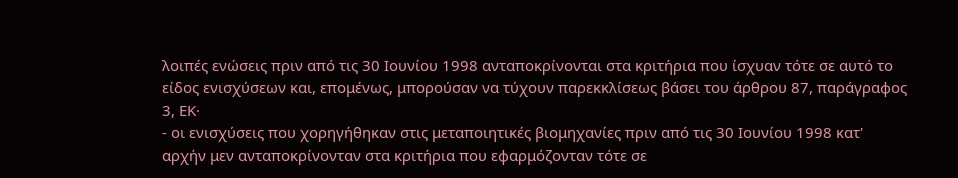λοιπές ενώσεις πριν από τις 30 Ιουνίου 1998 ανταποκρίνονται στα κριτήρια που ίσχυαν τότε σε αυτό το είδος ενισχύσεων και, επομένως, μπορούσαν να τύχουν παρεκκλίσεως βάσει του άρθρου 87, παράγραφος 3, ΕΚ·
- οι ενισχύσεις που χορηγήθηκαν στις μεταποιητικές βιομηχανίες πριν από τις 30 Ιουνίου 1998 κατ' αρχήν μεν ανταποκρίνονταν στα κριτήρια που εφαρμόζονταν τότε σε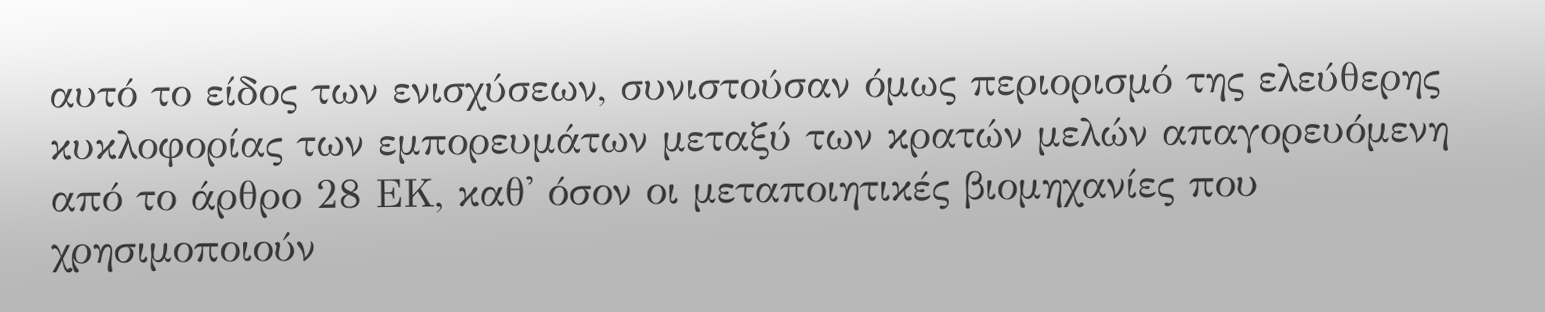αυτό το είδος των ενισχύσεων, συνιστούσαν όμως περιορισμό της ελεύθερης κυκλοφορίας των εμπορευμάτων μεταξύ των κρατών μελών απαγορευόμενη από το άρθρο 28 ΕΚ, καθ' όσον οι μεταποιητικές βιομηχανίες που χρησιμοποιούν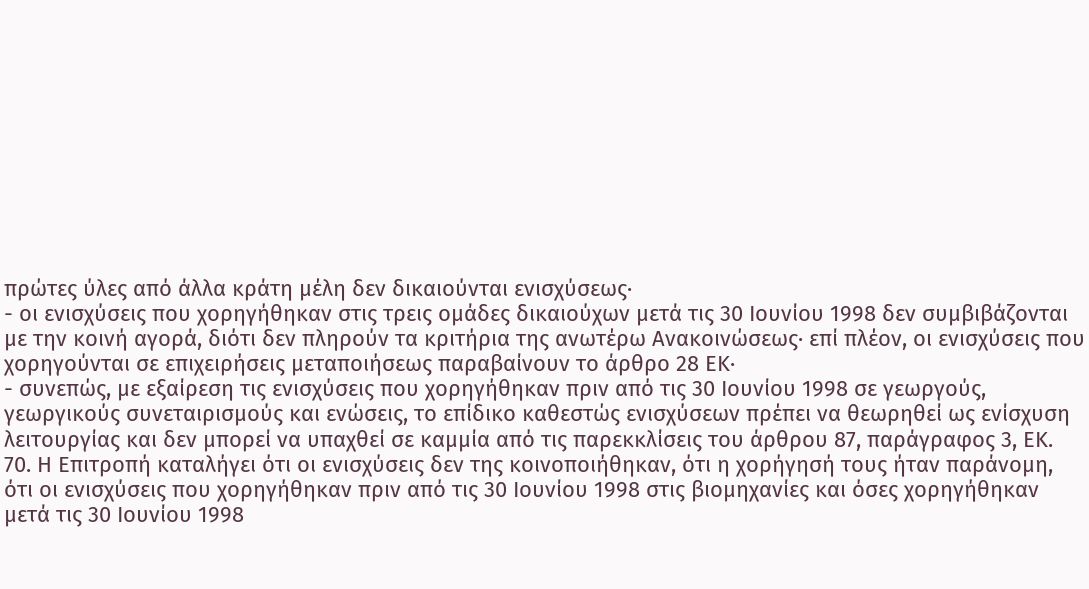πρώτες ύλες από άλλα κράτη μέλη δεν δικαιούνται ενισχύσεως·
- οι ενισχύσεις που χορηγήθηκαν στις τρεις ομάδες δικαιούχων μετά τις 30 Ιουνίου 1998 δεν συμβιβάζονται με την κοινή αγορά, διότι δεν πληρούν τα κριτήρια της ανωτέρω Ανακοινώσεως· επί πλέον, οι ενισχύσεις που χορηγούνται σε επιχειρήσεις μεταποιήσεως παραβαίνουν το άρθρο 28 ΕΚ·
- συνεπώς, με εξαίρεση τις ενισχύσεις που χορηγήθηκαν πριν από τις 30 Ιουνίου 1998 σε γεωργούς, γεωργικούς συνεταιρισμούς και ενώσεις, το επίδικο καθεστώς ενισχύσεων πρέπει να θεωρηθεί ως ενίσχυση λειτουργίας και δεν μπορεί να υπαχθεί σε καμμία από τις παρεκκλίσεις του άρθρου 87, παράγραφος 3, ΕΚ.
70. Η Επιτροπή καταλήγει ότι οι ενισχύσεις δεν της κοινοποιήθηκαν, ότι η χορήγησή τους ήταν παράνομη, ότι οι ενισχύσεις που χορηγήθηκαν πριν από τις 30 Ιουνίου 1998 στις βιομηχανίες και όσες χορηγήθηκαν μετά τις 30 Ιουνίου 1998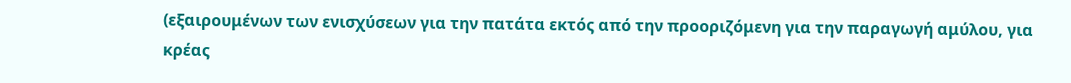(εξαιρουμένων των ενισχύσεων για την πατάτα εκτός από την προοριζόμενη για την παραγωγή αμύλου, για κρέας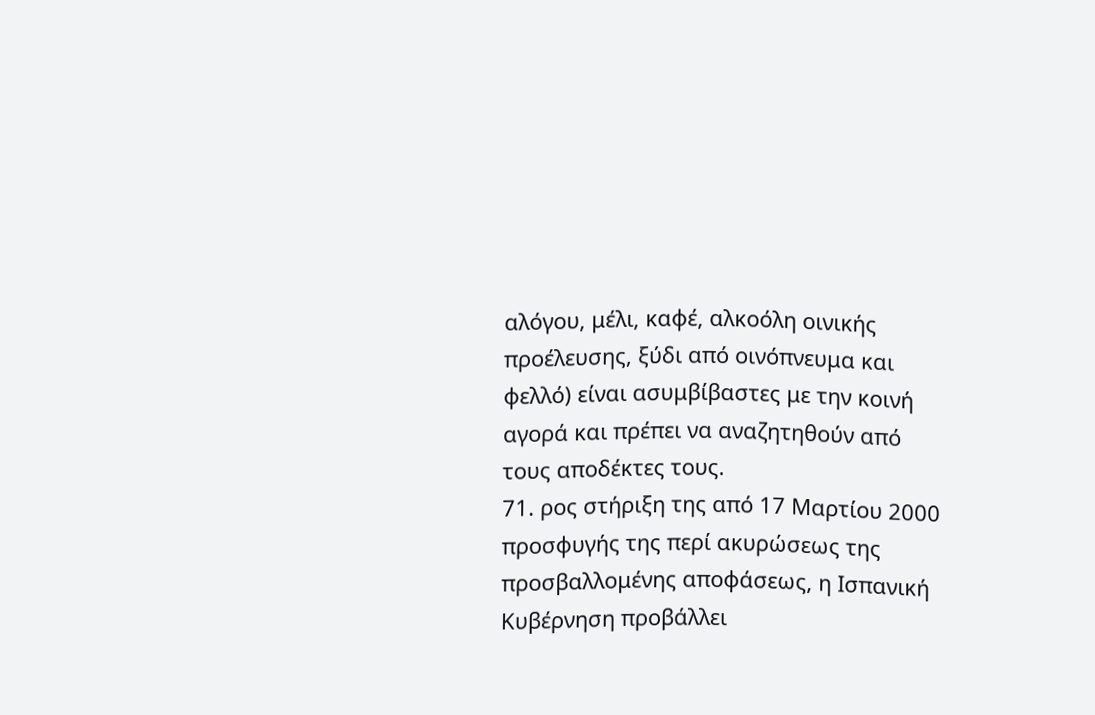αλόγου, μέλι, καφέ, αλκοόλη οινικής προέλευσης, ξύδι από οινόπνευμα και φελλό) είναι ασυμβίβαστες με την κοινή αγορά και πρέπει να αναζητηθούν από τους αποδέκτες τους.
71. ρος στήριξη της από 17 Μαρτίου 2000 προσφυγής της περί ακυρώσεως της προσβαλλομένης αποφάσεως, η Ισπανική Κυβέρνηση προβάλλει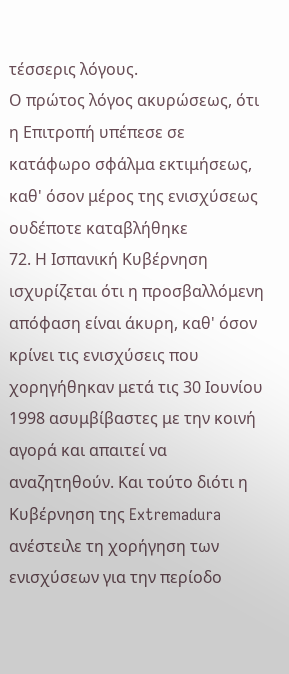τέσσερις λόγους.
Ο πρώτος λόγος ακυρώσεως, ότι η Επιτροπή υπέπεσε σε κατάφωρο σφάλμα εκτιμήσεως, καθ' όσον μέρος της ενισχύσεως ουδέποτε καταβλήθηκε
72. Η Ισπανική Κυβέρνηση ισχυρίζεται ότι η προσβαλλόμενη απόφαση είναι άκυρη, καθ' όσον κρίνει τις ενισχύσεις που χορηγήθηκαν μετά τις 30 Ιουνίου 1998 ασυμβίβαστες με την κοινή αγορά και απαιτεί να αναζητηθούν. Και τούτο διότι η Κυβέρνηση της Extremadura ανέστειλε τη χορήγηση των ενισχύσεων για την περίοδο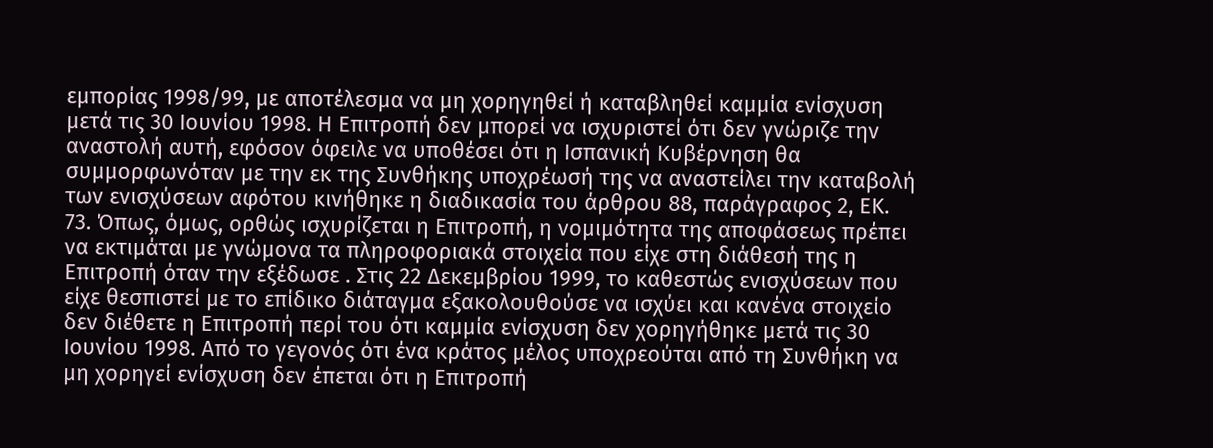εμπορίας 1998/99, με αποτέλεσμα να μη χορηγηθεί ή καταβληθεί καμμία ενίσχυση μετά τις 30 Ιουνίου 1998. Η Επιτροπή δεν μπορεί να ισχυριστεί ότι δεν γνώριζε την αναστολή αυτή, εφόσον όφειλε να υποθέσει ότι η Ισπανική Κυβέρνηση θα συμμορφωνόταν με την εκ της Συνθήκης υποχρέωσή της να αναστείλει την καταβολή των ενισχύσεων αφότου κινήθηκε η διαδικασία του άρθρου 88, παράγραφος 2, ΕΚ.
73. Όπως, όμως, ορθώς ισχυρίζεται η Επιτροπή, η νομιμότητα της αποφάσεως πρέπει να εκτιμάται με γνώμονα τα πληροφοριακά στοιχεία που είχε στη διάθεσή της η Επιτροπή όταν την εξέδωσε . Στις 22 Δεκεμβρίου 1999, το καθεστώς ενισχύσεων που είχε θεσπιστεί με το επίδικο διάταγμα εξακολουθούσε να ισχύει και κανένα στοιχείο δεν διέθετε η Επιτροπή περί του ότι καμμία ενίσχυση δεν χορηγήθηκε μετά τις 30 Ιουνίου 1998. Από το γεγονός ότι ένα κράτος μέλος υποχρεούται από τη Συνθήκη να μη χορηγεί ενίσχυση δεν έπεται ότι η Επιτροπή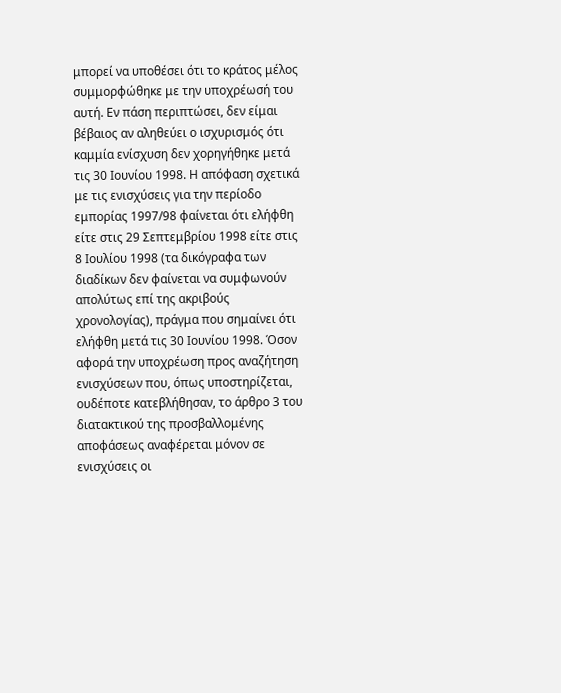μπορεί να υποθέσει ότι το κράτος μέλος συμμορφώθηκε με την υποχρέωσή του αυτή. Εν πάση περιπτώσει, δεν είμαι βέβαιος αν αληθεύει ο ισχυρισμός ότι καμμία ενίσχυση δεν χορηγήθηκε μετά τις 30 Ιουνίου 1998. Η απόφαση σχετικά με τις ενισχύσεις για την περίοδο εμπορίας 1997/98 φαίνεται ότι ελήφθη είτε στις 29 Σεπτεμβρίου 1998 είτε στις 8 Ιουλίου 1998 (τα δικόγραφα των διαδίκων δεν φαίνεται να συμφωνούν απολύτως επί της ακριβούς χρονολογίας), πράγμα που σημαίνει ότι ελήφθη μετά τις 30 Ιουνίου 1998. Όσον αφορά την υποχρέωση προς αναζήτηση ενισχύσεων που, όπως υποστηρίζεται, ουδέποτε κατεβλήθησαν, το άρθρο 3 του διατακτικού της προσβαλλομένης αποφάσεως αναφέρεται μόνον σε ενισχύσεις οι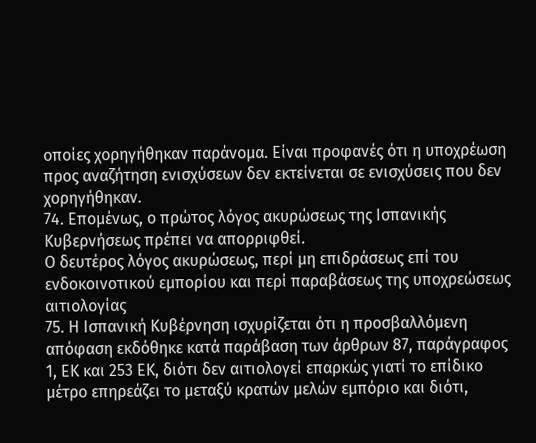οποίες χορηγήθηκαν παράνομα. Είναι προφανές ότι η υποχρέωση προς αναζήτηση ενισχύσεων δεν εκτείνεται σε ενισχύσεις που δεν χορηγήθηκαν.
74. Επομένως, ο πρώτος λόγος ακυρώσεως της Ισπανικής Κυβερνήσεως πρέπει να απορριφθεί.
Ο δευτέρος λόγος ακυρώσεως, περί μη επιδράσεως επί του ενδοκοινοτικού εμπορίου και περί παραβάσεως της υποχρεώσεως αιτιολογίας
75. Η Ισπανική Κυβέρνηση ισχυρίζεται ότι η προσβαλλόμενη απόφαση εκδόθηκε κατά παράβαση των άρθρων 87, παράγραφος 1, ΕΚ και 253 ΕΚ, διότι δεν αιτιολογεί επαρκώς γιατί το επίδικο μέτρο επηρεάζει το μεταξύ κρατών μελών εμπόριο και διότι,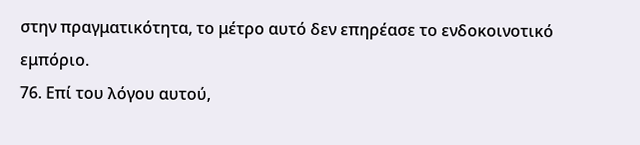στην πραγματικότητα, το μέτρο αυτό δεν επηρέασε το ενδοκοινοτικό εμπόριο.
76. Επί του λόγου αυτού,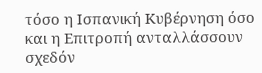τόσο η Ισπανική Κυβέρνηση όσο και η Επιτροπή ανταλλάσσουν σχεδόν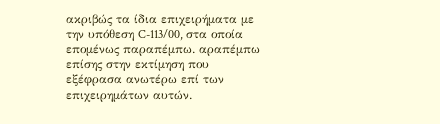ακριβώς τα ίδια επιχειρήματα με την υπόθεση C-113/00, στα οποία επομένως παραπέμπω. αραπέμπω επίσης στην εκτίμηση που εξέφρασα ανωτέρω επί των επιχειρημάτων αυτών.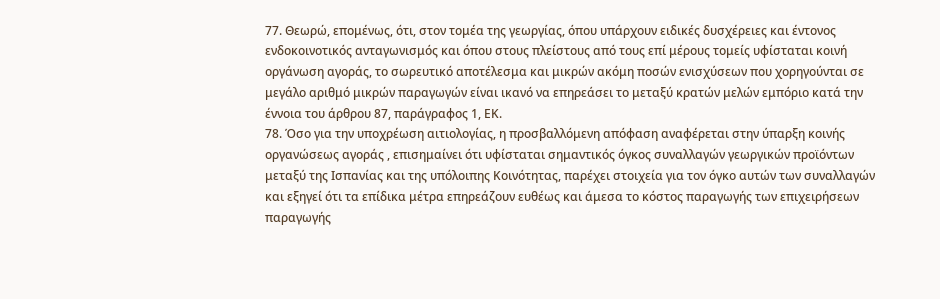77. Θεωρώ, επομένως, ότι, στον τομέα της γεωργίας, όπου υπάρχουν ειδικές δυσχέρειες και έντονος ενδοκοινοτικός ανταγωνισμός και όπου στους πλείστους από τους επί μέρους τομείς υφίσταται κοινή οργάνωση αγοράς, το σωρευτικό αποτέλεσμα και μικρών ακόμη ποσών ενισχύσεων που χορηγούνται σε μεγάλο αριθμό μικρών παραγωγών είναι ικανό να επηρεάσει το μεταξύ κρατών μελών εμπόριο κατά την έννοια του άρθρου 87, παράγραφος 1, ΕΚ.
78. Όσο για την υποχρέωση αιτιολογίας, η προσβαλλόμενη απόφαση αναφέρεται στην ύπαρξη κοινής οργανώσεως αγοράς , επισημαίνει ότι υφίσταται σημαντικός όγκος συναλλαγών γεωργικών προϊόντων μεταξύ της Ισπανίας και της υπόλοιπης Κοινότητας, παρέχει στοιχεία για τον όγκο αυτών των συναλλαγών και εξηγεί ότι τα επίδικα μέτρα επηρεάζουν ευθέως και άμεσα το κόστος παραγωγής των επιχειρήσεων παραγωγής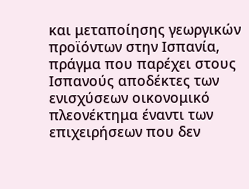και μεταποίησης γεωργικών προϊόντων στην Ισπανία, πράγμα που παρέχει στους Ισπανούς αποδέκτες των ενισχύσεων οικονομικό πλεονέκτημα έναντι των επιχειρήσεων που δεν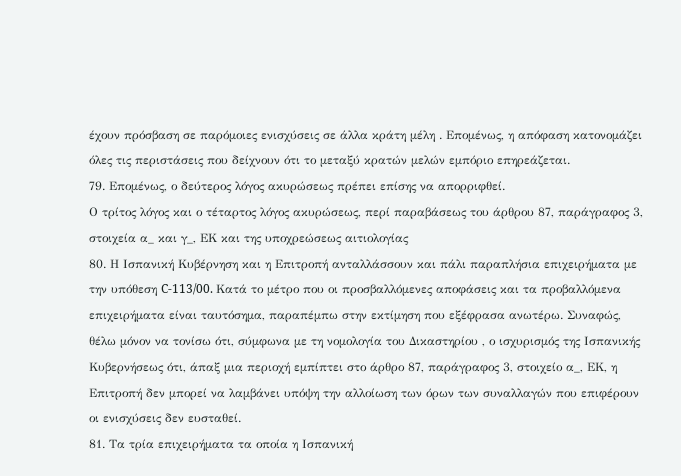έχουν πρόσβαση σε παρόμοιες ενισχύσεις σε άλλα κράτη μέλη . Επομένως, η απόφαση κατονομάζει όλες τις περιστάσεις που δείχνουν ότι το μεταξύ κρατών μελών εμπόριο επηρεάζεται.
79. Επομένως, ο δεύτερος λόγος ακυρώσεως πρέπει επίσης να απορριφθεί.
Ο τρίτος λόγος και ο τέταρτος λόγος ακυρώσεως, περί παραβάσεως του άρθρου 87, παράγραφος 3, στοιχεία α_ και γ_, ΕΚ και της υποχρεώσεως αιτιολογίας
80. Η Ισπανική Κυβέρνηση και η Επιτροπή ανταλλάσσουν και πάλι παραπλήσια επιχειρήματα με την υπόθεση C-113/00. Κατά το μέτρο που οι προσβαλλόμενες αποφάσεις και τα προβαλλόμενα επιχειρήματα είναι ταυτόσημα, παραπέμπω στην εκτίμηση που εξέφρασα ανωτέρω. Συναφώς, θέλω μόνον να τονίσω ότι, σύμφωνα με τη νομολογία του Δικαστηρίου , ο ισχυρισμός της Ισπανικής Κυβερνήσεως ότι, άπαξ μια περιοχή εμπίπτει στο άρθρο 87, παράγραφος 3, στοιχείο α_, ΕΚ, η Επιτροπή δεν μπορεί να λαμβάνει υπόψη την αλλοίωση των όρων των συναλλαγών που επιφέρουν οι ενισχύσεις δεν ευσταθεί.
81. Τα τρία επιχειρήματα τα οποία η Ισπανική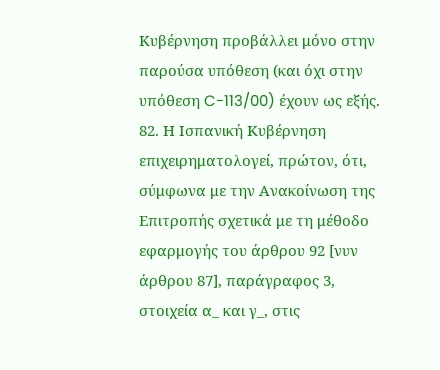Κυβέρνηση προβάλλει μόνο στην παρούσα υπόθεση (και όχι στην υπόθεση C-113/00) έχουν ως εξής.
82. Η Ισπανική Κυβέρνηση επιχειρηματολογεί, πρώτον, ότι, σύμφωνα με την Ανακοίνωση της Επιτροπής σχετικά με τη μέθοδο εφαρμογής του άρθρου 92 [νυν άρθρου 87], παράγραφος 3, στοιχεία α_ και γ_, στις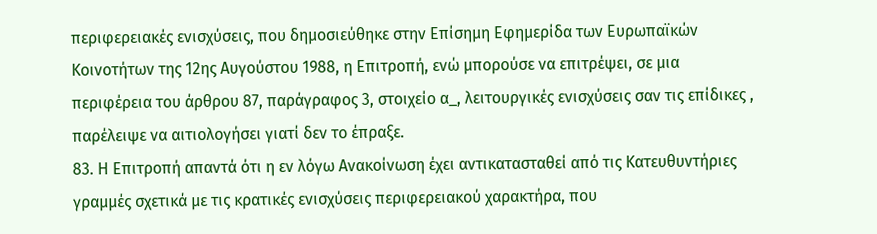περιφερειακές ενισχύσεις, που δημοσιεύθηκε στην Επίσημη Εφημερίδα των Ευρωπαϊκών Κοινοτήτων της 12ης Αυγούστου 1988, η Επιτροπή, ενώ μπορούσε να επιτρέψει, σε μια περιφέρεια του άρθρου 87, παράγραφος 3, στοιχείο α_, λειτουργικές ενισχύσεις σαν τις επίδικες , παρέλειψε να αιτιολογήσει γιατί δεν το έπραξε.
83. Η Επιτροπή απαντά ότι η εν λόγω Ανακοίνωση έχει αντικατασταθεί από τις Κατευθυντήριες γραμμές σχετικά με τις κρατικές ενισχύσεις περιφερειακού χαρακτήρα, που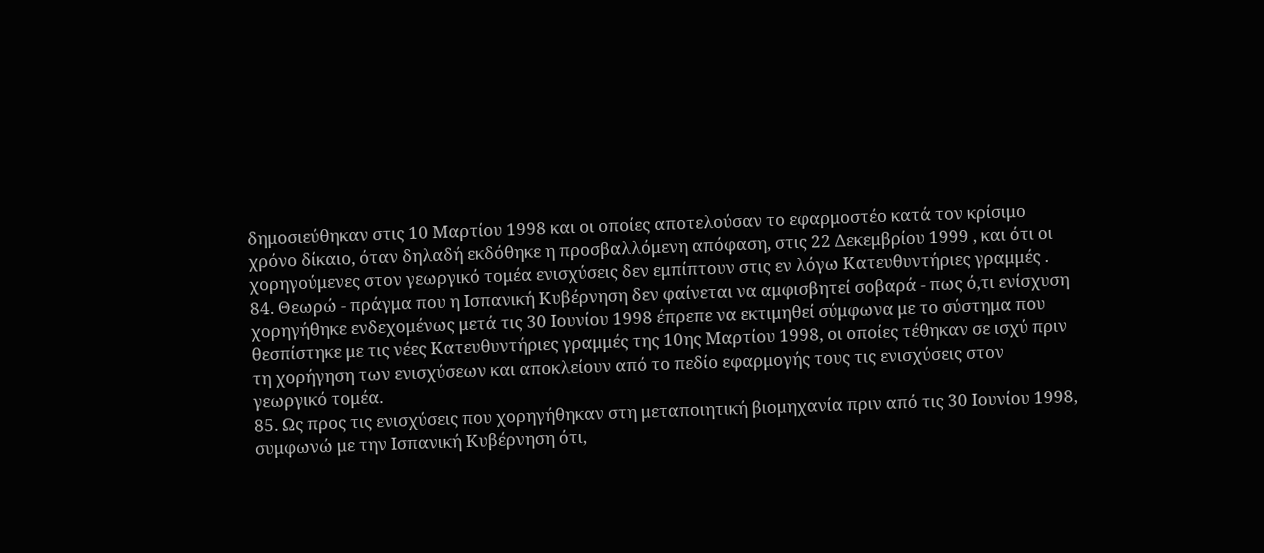δημοσιεύθηκαν στις 10 Μαρτίου 1998 και οι οποίες αποτελούσαν το εφαρμοστέο κατά τον κρίσιμο χρόνο δίκαιο, όταν δηλαδή εκδόθηκε η προσβαλλόμενη απόφαση, στις 22 Δεκεμβρίου 1999 , και ότι οι χορηγούμενες στον γεωργικό τομέα ενισχύσεις δεν εμπίπτουν στις εν λόγω Κατευθυντήριες γραμμές .
84. Θεωρώ - πράγμα που η Ισπανική Κυβέρνηση δεν φαίνεται να αμφισβητεί σοβαρά - πως ό,τι ενίσχυση χορηγήθηκε ενδεχομένως μετά τις 30 Ιουνίου 1998 έπρεπε να εκτιμηθεί σύμφωνα με το σύστημα που θεσπίστηκε με τις νέες Κατευθυντήριες γραμμές της 10ης Μαρτίου 1998, οι οποίες τέθηκαν σε ισχύ πριν τη χορήγηση των ενισχύσεων και αποκλείουν από το πεδίο εφαρμογής τους τις ενισχύσεις στον γεωργικό τομέα.
85. Ως προς τις ενισχύσεις που χορηγήθηκαν στη μεταποιητική βιομηχανία πριν από τις 30 Ιουνίου 1998, συμφωνώ με την Ισπανική Κυβέρνηση ότι,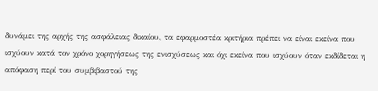δυνάμει της αρχής της ασφάλειας δικαίου, τα εφαρμοστέα κριτήρια πρέπει να είναι εκείνα που ισχύουν κατά τον χρόνο χορηγήσεως της ενισχύσεως και όχι εκείνα που ισχύουν όταν εκδίδεται η απόφαση περί του συμβιβαστού της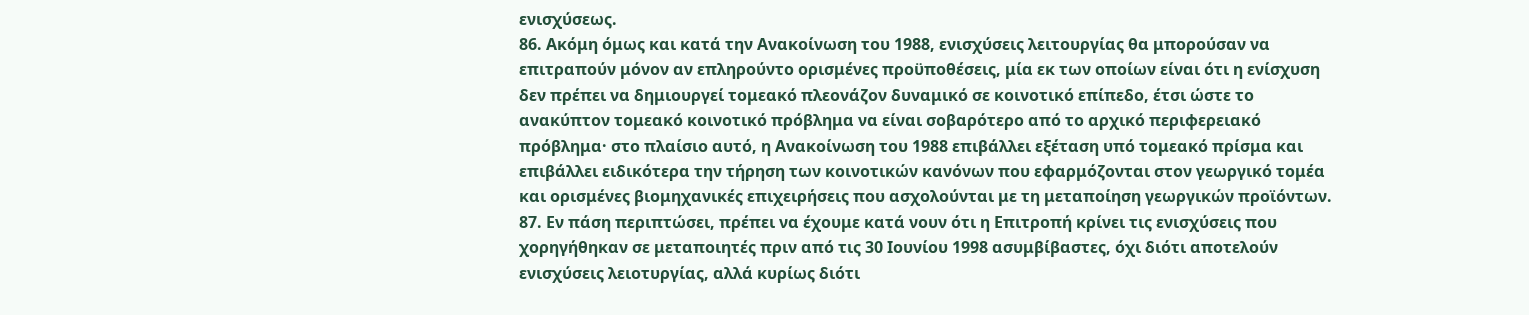ενισχύσεως.
86. Ακόμη όμως και κατά την Ανακοίνωση του 1988, ενισχύσεις λειτουργίας θα μπορούσαν να επιτραπούν μόνον αν επληρούντο ορισμένες προϋποθέσεις, μία εκ των οποίων είναι ότι η ενίσχυση δεν πρέπει να δημιουργεί τομεακό πλεονάζον δυναμικό σε κοινοτικό επίπεδο, έτσι ώστε το ανακύπτον τομεακό κοινοτικό πρόβλημα να είναι σοβαρότερο από το αρχικό περιφερειακό πρόβλημα· στο πλαίσιο αυτό, η Ανακοίνωση του 1988 επιβάλλει εξέταση υπό τομεακό πρίσμα και επιβάλλει ειδικότερα την τήρηση των κοινοτικών κανόνων που εφαρμόζονται στον γεωργικό τομέα και ορισμένες βιομηχανικές επιχειρήσεις που ασχολούνται με τη μεταποίηση γεωργικών προϊόντων.
87. Εν πάση περιπτώσει, πρέπει να έχουμε κατά νουν ότι η Επιτροπή κρίνει τις ενισχύσεις που χορηγήθηκαν σε μεταποιητές πριν από τις 30 Ιουνίου 1998 ασυμβίβαστες, όχι διότι αποτελούν ενισχύσεις λειοτυργίας, αλλά κυρίως διότι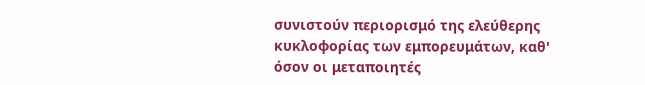συνιστούν περιορισμό της ελεύθερης κυκλοφορίας των εμπορευμάτων, καθ' όσον οι μεταποιητές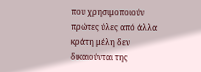που χρησιμοποιούν πρώτες ύλες από άλλα κράτη μέλη δεν δικαιούνται της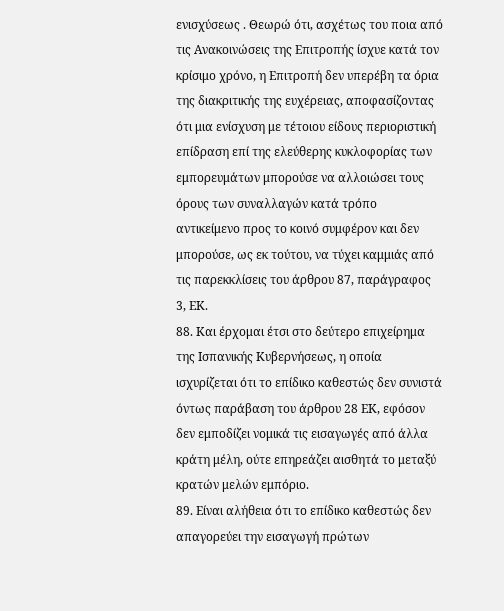ενισχύσεως . Θεωρώ ότι, ασχέτως του ποια από τις Ανακοινώσεις της Επιτροπής ίσχυε κατά τον κρίσιμο χρόνο, η Επιτροπή δεν υπερέβη τα όρια της διακριτικής της ευχέρειας, αποφασίζοντας ότι μια ενίσχυση με τέτοιου είδους περιοριστική επίδραση επί της ελεύθερης κυκλοφορίας των εμπορευμάτων μπορούσε να αλλοιώσει τους όρους των συναλλαγών κατά τρόπο αντικείμενο προς το κοινό συμφέρον και δεν μπορούσε, ως εκ τούτου, να τύχει καμμιάς από τις παρεκκλίσεις του άρθρου 87, παράγραφος 3, ΕΚ.
88. Και έρχομαι έτσι στο δεύτερο επιχείρημα της Ισπανικής Κυβερνήσεως, η οποία ισχυρίζεται ότι το επίδικο καθεστώς δεν συνιστά όντως παράβαση του άρθρου 28 ΕΚ, εφόσον δεν εμποδίζει νομικά τις εισαγωγές από άλλα κράτη μέλη, ούτε επηρεάζει αισθητά το μεταξύ κρατών μελών εμπόριο.
89. Είναι αλήθεια ότι το επίδικο καθεστώς δεν απαγορεύει την εισαγωγή πρώτων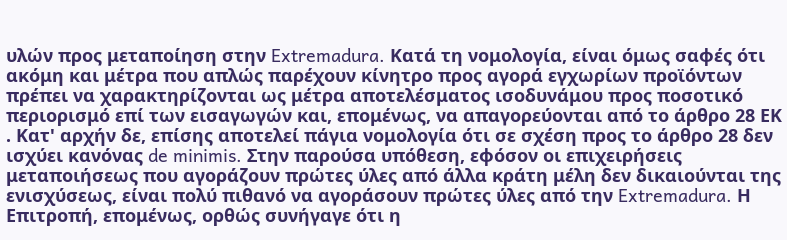υλών προς μεταποίηση στην Extremadura. Κατά τη νομολογία, είναι όμως σαφές ότι ακόμη και μέτρα που απλώς παρέχουν κίνητρο προς αγορά εγχωρίων προϊόντων πρέπει να χαρακτηρίζονται ως μέτρα αποτελέσματος ισοδυνάμου προς ποσοτικό περιορισμό επί των εισαγωγών και, επομένως, να απαγορεύονται από το άρθρο 28 ΕΚ . Κατ' αρχήν δε, επίσης αποτελεί πάγια νομολογία ότι σε σχέση προς το άρθρο 28 δεν ισχύει κανόνας de minimis. Στην παρούσα υπόθεση, εφόσον οι επιχειρήσεις μεταποιήσεως που αγοράζουν πρώτες ύλες από άλλα κράτη μέλη δεν δικαιούνται της ενισχύσεως, είναι πολύ πιθανό να αγοράσουν πρώτες ύλες από την Extremadura. Η Επιτροπή, επομένως, ορθώς συνήγαγε ότι η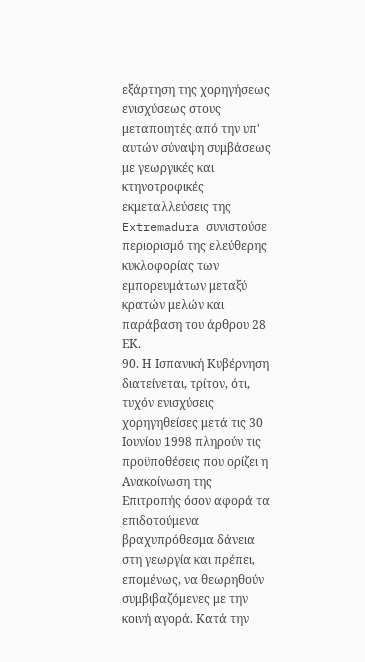εξάρτηση της χορηγήσεως ενισχύσεως στους μεταποιητές από την υπ' αυτών σύναψη συμβάσεως με γεωργικές και κτηνοτροφικές εκμεταλλεύσεις της Extremadura συνιστούσε περιορισμό της ελεύθερης κυκλοφορίας των εμπορευμάτων μεταξύ κρατών μελών και παράβαση του άρθρου 28 ΕΚ.
90. Η Ισπανική Κυβέρνηση διατείνεται, τρίτον, ότι, τυχόν ενισχύσεις χορηγηθείσες μετά τις 30 Ιουνίου 1998 πληρούν τις προϋποθέσεις που ορίζει η Ανακοίνωση της Επιτροπής όσον αφορά τα επιδοτούμενα βραχυπρόθεσμα δάνεια στη γεωργία και πρέπει, επομένως, να θεωρηθούν συμβιβαζόμενες με την κοινή αγορά. Κατά την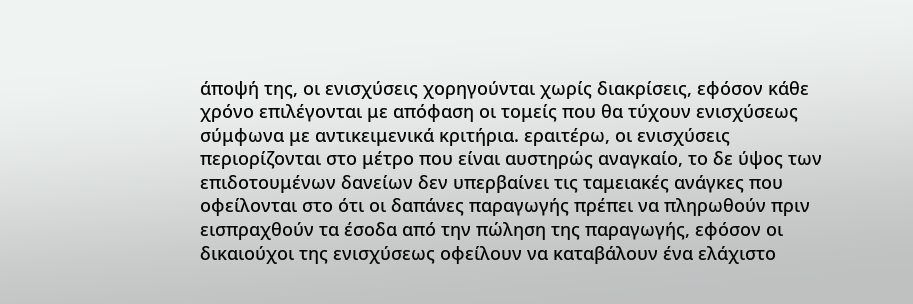άποψή της, οι ενισχύσεις χορηγούνται χωρίς διακρίσεις, εφόσον κάθε χρόνο επιλέγονται με απόφαση οι τομείς που θα τύχουν ενισχύσεως σύμφωνα με αντικειμενικά κριτήρια. εραιτέρω, οι ενισχύσεις περιορίζονται στο μέτρο που είναι αυστηρώς αναγκαίο, το δε ύψος των επιδοτουμένων δανείων δεν υπερβαίνει τις ταμειακές ανάγκες που οφείλονται στο ότι οι δαπάνες παραγωγής πρέπει να πληρωθούν πριν εισπραχθούν τα έσοδα από την πώληση της παραγωγής, εφόσον οι δικαιούχοι της ενισχύσεως οφείλουν να καταβάλουν ένα ελάχιστο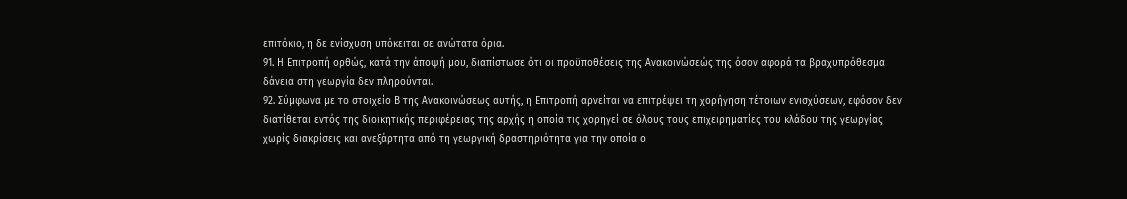επιτόκιο, η δε ενίσχυση υπόκειται σε ανώτατα όρια.
91. Η Επιτροπή ορθώς, κατά την άποψή μου, διαπίστωσε ότι οι προϋποθέσεις της Ανακοινώσεώς της όσον αφορά τα βραχυπρόθεσμα δάνεια στη γεωργία δεν πληρούνται.
92. Σύμφωνα με το στοιχείο Β της Ανακοινώσεως αυτής, η Επιτροπή αρνείται να επιτρέψει τη χορήγηση τέτοιων ενισχύσεων, εφόσον δεν διατίθεται εντός της διοικητικής περιφέρειας της αρχής η οποία τις χορηγεί σε όλους τους επιχειρηματίες του κλάδου της γεωργίας χωρίς διακρίσεις και ανεξάρτητα από τη γεωργική δραστηριότητα για την οποία ο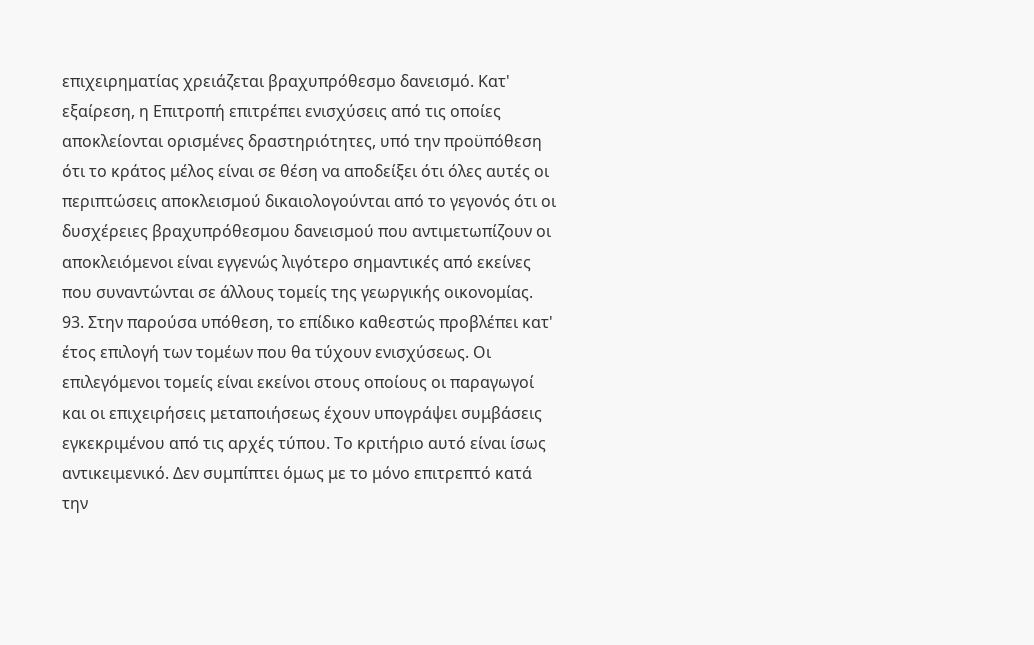επιχειρηματίας χρειάζεται βραχυπρόθεσμο δανεισμό. Κατ' εξαίρεση, η Επιτροπή επιτρέπει ενισχύσεις από τις οποίες αποκλείονται ορισμένες δραστηριότητες, υπό την προϋπόθεση ότι το κράτος μέλος είναι σε θέση να αποδείξει ότι όλες αυτές οι περιπτώσεις αποκλεισμού δικαιολογούνται από το γεγονός ότι οι δυσχέρειες βραχυπρόθεσμου δανεισμού που αντιμετωπίζουν οι αποκλειόμενοι είναι εγγενώς λιγότερο σημαντικές από εκείνες που συναντώνται σε άλλους τομείς της γεωργικής οικονομίας.
93. Στην παρούσα υπόθεση, το επίδικο καθεστώς προβλέπει κατ' έτος επιλογή των τομέων που θα τύχουν ενισχύσεως. Οι επιλεγόμενοι τομείς είναι εκείνοι στους οποίους οι παραγωγοί και οι επιχειρήσεις μεταποιήσεως έχουν υπογράψει συμβάσεις εγκεκριμένου από τις αρχές τύπου. Το κριτήριο αυτό είναι ίσως αντικειμενικό. Δεν συμπίπτει όμως με το μόνο επιτρεπτό κατά την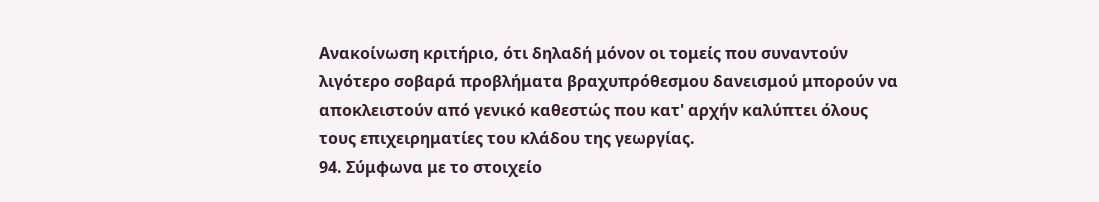Ανακοίνωση κριτήριο, ότι δηλαδή μόνον οι τομείς που συναντούν λιγότερο σοβαρά προβλήματα βραχυπρόθεσμου δανεισμού μπορούν να αποκλειστούν από γενικό καθεστώς που κατ' αρχήν καλύπτει όλους τους επιχειρηματίες του κλάδου της γεωργίας.
94. Σύμφωνα με το στοιχείο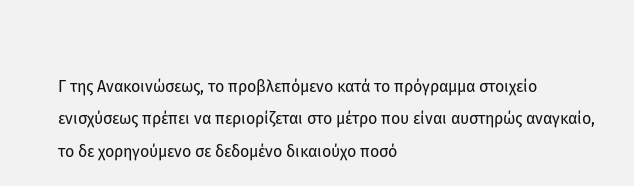Γ της Ανακοινώσεως, το προβλεπόμενο κατά το πρόγραμμα στοιχείο ενισχύσεως πρέπει να περιορίζεται στο μέτρο που είναι αυστηρώς αναγκαίο, το δε χορηγούμενο σε δεδομένο δικαιούχο ποσό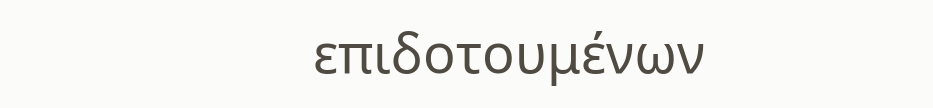επιδοτουμένων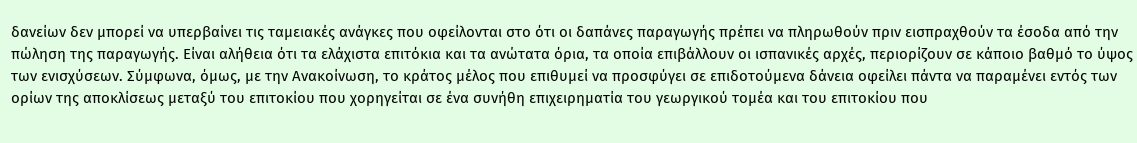δανείων δεν μπορεί να υπερβαίνει τις ταμειακές ανάγκες που οφείλονται στο ότι οι δαπάνες παραγωγής πρέπει να πληρωθούν πριν εισπραχθούν τα έσοδα από την πώληση της παραγωγής. Είναι αλήθεια ότι τα ελάχιστα επιτόκια και τα ανώτατα όρια, τα οποία επιβάλλουν οι ισπανικές αρχές, περιορίζουν σε κάποιο βαθμό το ύψος των ενισχύσεων. Σύμφωνα, όμως, με την Ανακοίνωση, το κράτος μέλος που επιθυμεί να προσφύγει σε επιδοτούμενα δάνεια οφείλει πάντα να παραμένει εντός των ορίων της αποκλίσεως μεταξύ του επιτοκίου που χορηγείται σε ένα συνήθη επιχειρηματία του γεωργικού τομέα και του επιτοκίου που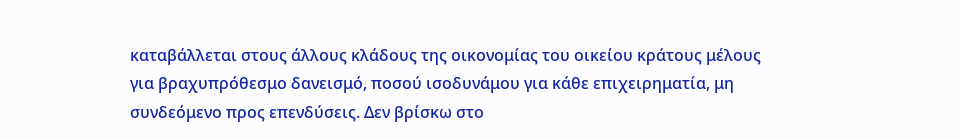καταβάλλεται στους άλλους κλάδους της οικονομίας του οικείου κράτους μέλους για βραχυπρόθεσμο δανεισμό, ποσού ισοδυνάμου για κάθε επιχειρηματία, μη συνδεόμενο προς επενδύσεις. Δεν βρίσκω στο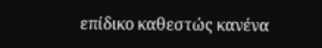επίδικο καθεστώς κανένα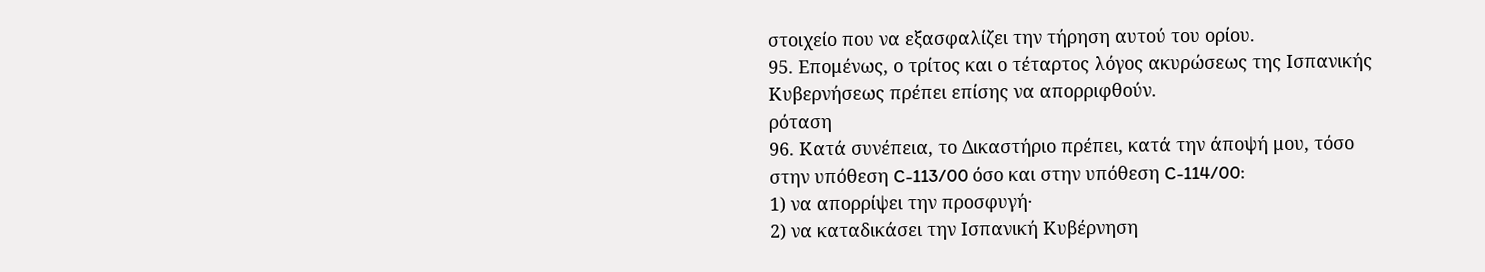στοιχείο που να εξασφαλίζει την τήρηση αυτού του ορίου.
95. Επομένως, ο τρίτος και ο τέταρτος λόγος ακυρώσεως της Ισπανικής Κυβερνήσεως πρέπει επίσης να απορριφθούν.
ρόταση
96. Κατά συνέπεια, το Δικαστήριο πρέπει, κατά την άποψή μου, τόσο στην υπόθεση C-113/00 όσο και στην υπόθεση C-114/00:
1) να απορρίψει την προσφυγή·
2) να καταδικάσει την Ισπανική Κυβέρνηση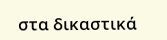στα δικαστικά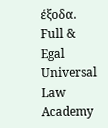έξοδα.
Full & Egal Universal Law Academy